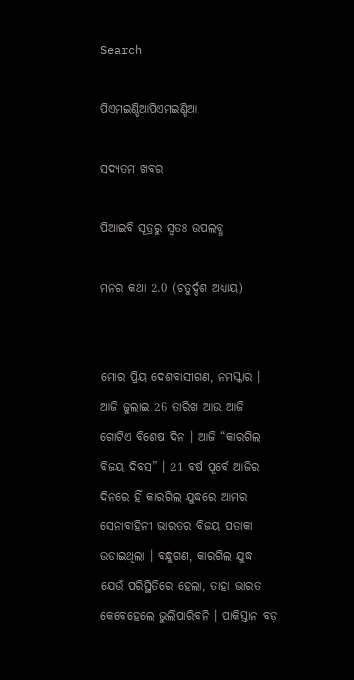Search

ପିଏମଇଣ୍ଡିଆପିଏମଇଣ୍ଡିଆ

ସଦ୍ୟତମ ଖବର

ପିଆଇବି ସୂତ୍ରରୁ ସ୍ବତଃ ଉପଲବ୍ଧ

ମନର କଥା 2.0 (ଚତୁର୍ଦ୍ଦଶ ଅଧ୍ୟାୟ)


ମୋର ପ୍ରିୟ ଦେଶବାସୀଗଣ, ନମସ୍କାର । ଆଜି ଜୁଲାଇ 26 ତାରିଖ ଆଉ ଆଜି ଗୋଟିଏ ବିଶେଷ ଦିନ । ଆଜି “କାରଗିଲ ବିଜୟ ଦିବସ” । 21 ବର୍ଷ ପୂର୍ବେ ଆଜିର ଦିନରେ ହିଁ କାରଗିଲ ଯୁଦ୍ଧରେ ଆମର ସେନାବାହିନୀ ଭାରତର ବିଜୟ ପତାକା ଉଡାଇଥିଲା । ବନ୍ଧୁଗଣ, କାରଗିଲ ଯୁଦ୍ଧ ଯେଉଁ ପରିସ୍ଥିତିରେ ହେଲା, ତାହା ଭାରତ କେବେହେଲେ ଭୁଲିପାରିବନି । ପାକିସ୍ତାନ ବଡ଼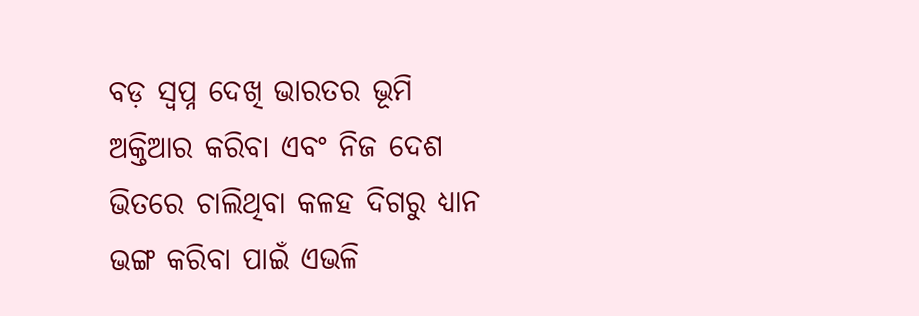ବଡ଼ ସ୍ୱପ୍ନ ଦେଖି ଭାରତର ଭୂମି ଅକ୍ତିଆର କରିବା ଏବଂ ନିଜ ଦେଶ ଭିତରେ ଚାଲିଥିବା କଳହ ଦିଗରୁ ଧ୍ୟାନ ଭଙ୍ଗ କରିବା ପାଇଁ ଏଭଳି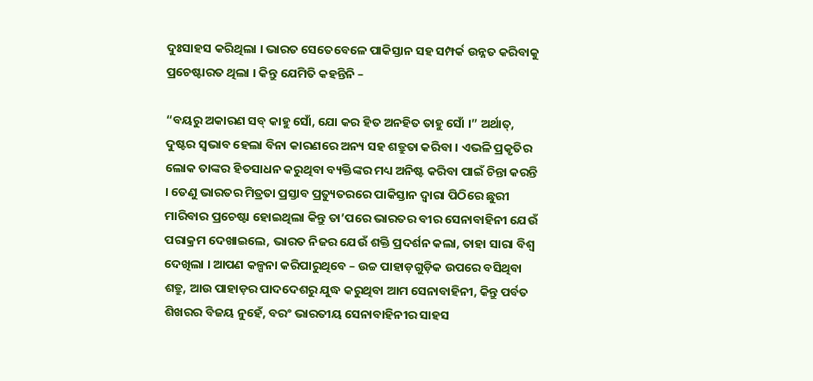ଦୁଃସାହସ କରିଥିଲା । ଭାରତ ସେତେବେଳେ ପାକିସ୍ତାନ ସହ ସମ୍ପର୍କ ଉନ୍ନତ କରିବାକୁ ପ୍ରଚେଷ୍ଟାରତ ଥିଲା । କିନ୍ତୁ ଯେମିତି କହନ୍ତିନି –

“ବୟରୁ ଅକାରଣ ସବ୍ କାହୁ ସୋଁ, ଯୋ କର ହିତ ଅନହିତ ତାହୁ ସୋଁ ।” ଅର୍ଥାତ୍, ଦୁଷ୍ଟର ସ୍ୱଭାବ ହେଲା ବିନା କାରଣରେ ଅନ୍ୟ ସହ ଶତ୍ରୁତା କରିବା । ଏଭଳି ପ୍ରକୃତିର ଲୋକ ତାଙ୍କର ହିତସାଧନ କରୁଥିବା ବ୍ୟକ୍ତିଙ୍କର ମଧ୍ୟ ଅନିଷ୍ଟ କରିବା ପାଇଁ ଚିନ୍ତା କରନ୍ତି । ତେଣୁ ଭାରତର ମିତ୍ରତା ପ୍ରସ୍ତାବ ପ୍ରତ୍ୟୁତରରେ ପାକିସ୍ତାନ ଦ୍ୱାରା ପିଠିରେ ଛୁରୀ ମାରିବାର ପ୍ରଚେଷ୍ଟା ହୋଇଥିଲା କିନ୍ତୁ ତା’ପରେ ଭାରତର ବୀର ସେନାବାହିନୀ ଯେଉଁ ପରାକ୍ରମ ଦେଖାଇଲେ, ଭାରତ ନିଜର ଯେଉଁ ଶକ୍ତି ପ୍ରଦର୍ଶନ କଲା, ତାହା ସାରା ବିଶ୍ୱ ଦେଖିଲା । ଆପଣ କଳ୍ପନା କରିପାରୁଥିବେ – ଉଚ୍ଚ ପାହାଡ଼ଗୁଡ଼ିକ ଉପରେ ବସିଥିବା ଶତ୍ରୁ, ଆଉ ପାହାଡ଼ର ପାଦଦେଶରୁ ଯୁଦ୍ଧ କରୁଥିବା ଆମ ସେନାବାହିନୀ, କିନ୍ତୁ ପର୍ବତ ଶିଖରର ବିଜୟ ନୁହେଁ, ବରଂ ଭାରତୀୟ ସେନାବାହିନୀର ସାହସ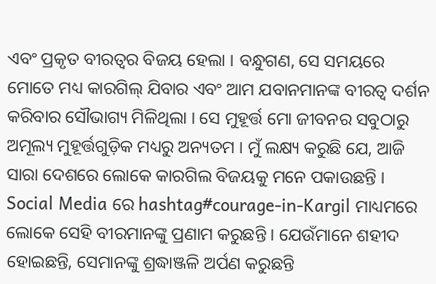ଏବଂ ପ୍ରକୃତ ବୀରତ୍ୱର ବିଜୟ ହେଲା । ବନ୍ଧୁଗଣ, ସେ ସମୟରେ ମୋତେ ମଧ୍ୟ କାରଗିଲ୍ ଯିବାର ଏବଂ ଆମ ଯବାନମାନଙ୍କ ବୀରତ୍ୱ ଦର୍ଶନ କରିବାର ସୌଭାଗ୍ୟ ମିଳିଥିଲା । ସେ ମୁହୂର୍ତ୍ତ ମୋ ଜୀବନର ସବୁଠାରୁ ଅମୂଲ୍ୟ ମୁହୂର୍ତ୍ତଗୁଡ଼ିକ ମଧ୍ୟରୁ ଅନ୍ୟତମ । ମୁଁ ଲକ୍ଷ୍ୟ କରୁଛି ଯେ, ଆଜି ସାରା ଦେଶରେ ଲୋକେ କାରଗିଲ ବିଜୟକୁ ମନେ ପକାଉଛନ୍ତି । Social Media ରେ hashtag#courage-in-Kargil ମାଧ୍ୟମରେ ଲୋକେ ସେହି ବୀରମାନଙ୍କୁ ପ୍ରଣାମ କରୁଛନ୍ତି । ଯେଉଁମାନେ ଶହୀଦ ହୋଇଛନ୍ତି, ସେମାନଙ୍କୁ ଶ୍ରଦ୍ଧାଞ୍ଜଳି ଅର୍ପଣ କରୁଛନ୍ତି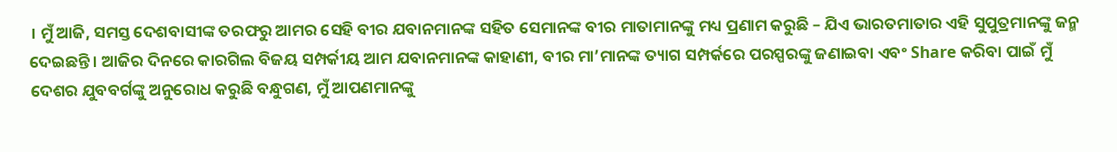। ମୁଁ ଆଜି, ସମସ୍ତ ଦେଶବାସୀଙ୍କ ତରଫରୁ ଆମର ସେହି ବୀର ଯବାନମାନଙ୍କ ସହିତ ସେମାନଙ୍କ ବୀର ମାତାମାନଙ୍କୁ ମଧ୍ୟ ପ୍ରଣାମ କରୁଛି – ଯିଏ ଭାରତମାତାର ଏହି ସୁପୁତ୍ରମାନଙ୍କୁ ଜନ୍ମ ଦେଇଛନ୍ତି । ଆଜିର ଦିନରେ କାରଗିଲ ବିଜୟ ସମ୍ପର୍କୀୟ ଆମ ଯବାନମାନଙ୍କ କାହାଣୀ, ବୀର ମା’ମାନଙ୍କ ତ୍ୟାଗ ସମ୍ପର୍କରେ ପରସ୍ପରଙ୍କୁ ଜଣାଇବା ଏବଂ Share କରିବା ପାଇଁ ମୁଁ ଦେଶର ଯୁବବର୍ଗଙ୍କୁ ଅନୁରୋଧ କରୁଛି ବନ୍ଧୁଗଣ, ମୁଁ ଆପଣମାନଙ୍କୁ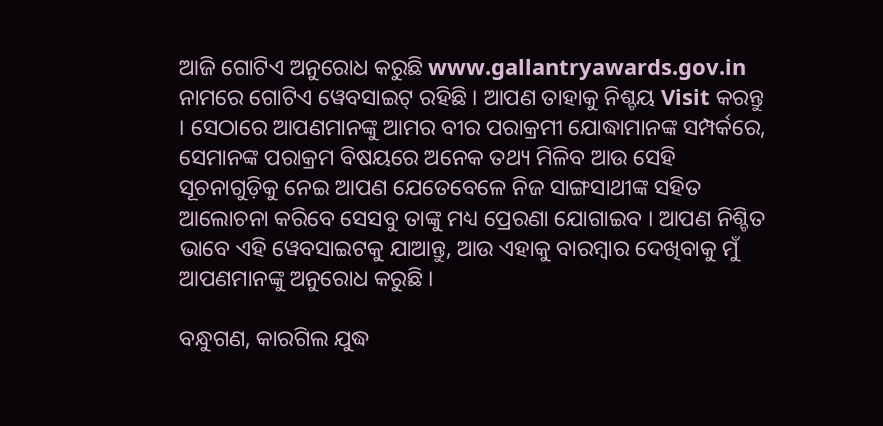ଆଜି ଗୋଟିଏ ଅନୁରୋଧ କରୁଛି www.gallantryawards.gov.in ନାମରେ ଗୋଟିଏ ୱେବସାଇଟ୍ ରହିଛି । ଆପଣ ତାହାକୁ ନିଶ୍ଚୟ Visit କରନ୍ତୁ । ସେଠାରେ ଆପଣମାନଙ୍କୁ ଆମର ବୀର ପରାକ୍ରମୀ ଯୋଦ୍ଧାମାନଙ୍କ ସମ୍ପର୍କରେ, ସେମାନଙ୍କ ପରାକ୍ରମ ବିଷୟରେ ଅନେକ ତଥ୍ୟ ମିଳିବ ଆଉ ସେହି ସୂଚନାଗୁଡ଼ିକୁ ନେଇ ଆପଣ ଯେତେବେଳେ ନିଜ ସାଙ୍ଗସାଥୀଙ୍କ ସହିତ ଆଲୋଚନା କରିବେ ସେସବୁ ତାଙ୍କୁ ମଧ୍ୟ ପ୍ରେରଣା ଯୋଗାଇବ । ଆପଣ ନିଶ୍ଚିତ ଭାବେ ଏହି ୱେବସାଇଟକୁ ଯାଆନ୍ତୁ, ଆଉ ଏହାକୁ ବାରମ୍ବାର ଦେଖିବାକୁ ମୁଁ ଆପଣମାନଙ୍କୁ ଅନୁରୋଧ କରୁଛି ।

ବନ୍ଧୁଗଣ, କାରଗିଲ ଯୁଦ୍ଧ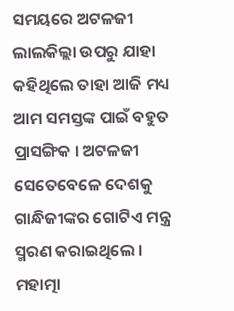ସମୟରେ ଅଟଳଜୀ ଲାଲକିଲ୍ଲା ଉପରୁ ଯାହା କହିଥିଲେ ତାହା ଆଜି ମଧ୍ୟ ଆମ ସମସ୍ତଙ୍କ ପାଇଁ ବହୁତ ପ୍ରାସଙ୍ଗିକ । ଅଟଳଜୀ ସେତେବେଳେ ଦେଶକୁ ଗାନ୍ଧିଜୀଙ୍କର ଗୋଟିଏ ମନ୍ତ୍ର ସ୍ମରଣ କରାଇଥିଲେ । ମହାତ୍ମା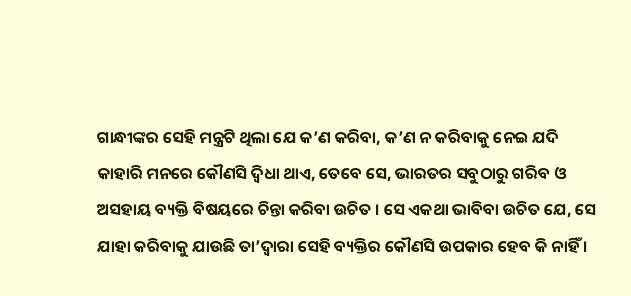ଗାନ୍ଧୀଙ୍କର ସେହି ମନ୍ତ୍ରଟି ଥିଲା ଯେ କ’ଣ କରିବା, କ’ଣ ନ କରିବାକୁ ନେଇ ଯଦି କାହାରି ମନରେ କୌଣସି ଦ୍ୱିଧା ଥାଏ, ତେବେ ସେ, ଭାରତର ସବୁଠାରୁ ଗରିବ ଓ ଅସହାୟ ବ୍ୟକ୍ତି ବିଷୟରେ ଚିନ୍ତା କରିବା ଉଚିତ । ସେ ଏକଥା ଭାବିବା ଉଚିତ ଯେ, ସେ ଯାହା କରିବାକୁ ଯାଉଛି ତା’ଦ୍ୱାରା ସେହି ବ୍ୟକ୍ତିର କୌଣସି ଉପକାର ହେବ କି ନାହିଁ ।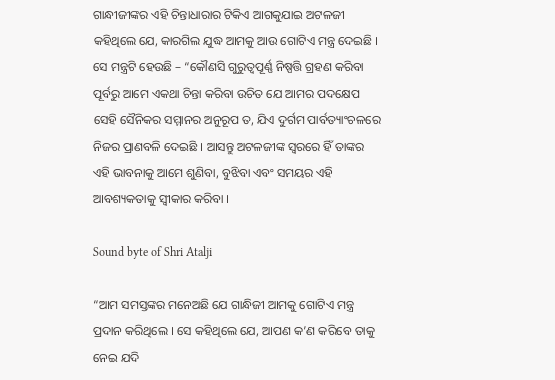ଗାନ୍ଧୀଜୀଙ୍କର ଏହି ଚିନ୍ତାଧାରାର ଟିକିଏ ଆଗକୁଯାଇ ଅଟଳଜୀ କହିଥିଲେ ଯେ, କାରଗିଲ ଯୁଦ୍ଧ ଆମକୁ ଆଉ ଗୋଟିଏ ମନ୍ତ୍ର ଦେଇଛି । ସେ ମନ୍ତ୍ରଟି ହେଉଛି – “କୌଣସି ଗୁରୁତ୍ୱପୂର୍ଣ୍ଣ ନିଷ୍ପତ୍ତି ଗ୍ରହଣ କରିବା ପୂର୍ବରୁ ଆମେ ଏକଥା ଚିନ୍ତା କରିବା ଉଚିତ ଯେ ଆମର ପଦକ୍ଷେପ ସେହି ସୈନିକର ସମ୍ମାନର ଅନୁରୂପ ତ, ଯିଏ ଦୁର୍ଗମ ପାର୍ବତ୍ୟାଂଚଳରେ ନିଜର ପ୍ରାଣବଳି ଦେଇଛି । ଆସନ୍ତୁ ଅଟଳଜୀଙ୍କ ସ୍ୱରରେ ହିଁ ତାଙ୍କର ଏହି ଭାବନାକୁ ଆମେ ଶୁଣିବା, ବୁଝିବା ଏବଂ ସମୟର ଏହି ଆବଶ୍ୟକତାକୁ ସ୍ୱୀକାର କରିବା ।

Sound byte of Shri Atalji

“ଆମ ସମସ୍ତଙ୍କର ମନେଅଛି ଯେ ଗାନ୍ଧିଜୀ ଆମକୁ ଗୋଟିଏ ମନ୍ତ୍ର ପ୍ରଦାନ କରିଥିଲେ । ସେ କହିଥିଲେ ଯେ, ଆପଣ କ’ଣ କରିବେ ତାକୁ ନେଇ ଯଦି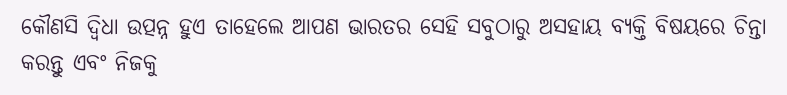କୌଣସି ଦ୍ୱିଧା ଉତ୍ପନ୍ନ ହୁଏ ତାହେଲେ ଆପଣ ଭାରତର ସେହି ସବୁଠାରୁ ଅସହାୟ ବ୍ୟକ୍ତି ବିଷୟରେ ଚିନ୍ତା କରନ୍ତୁ ଏବଂ ନିଜକୁ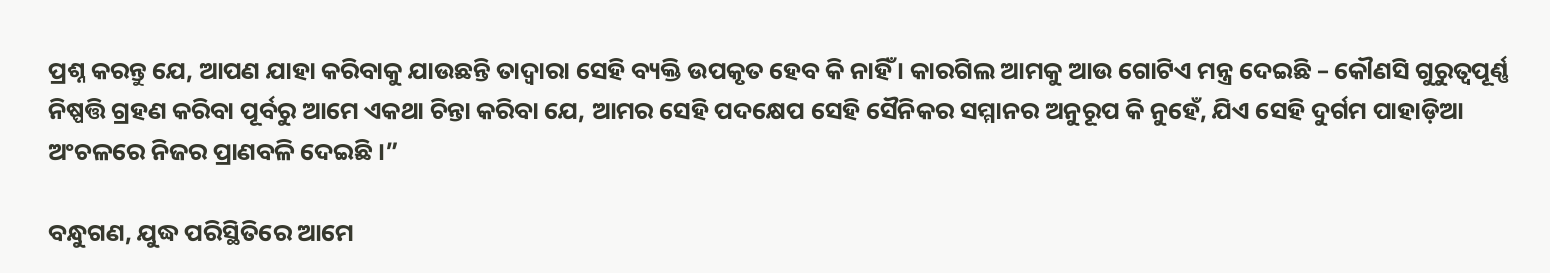ପ୍ରଶ୍ନ କରନ୍ତୁ ଯେ, ଆପଣ ଯାହା କରିବାକୁ ଯାଉଛନ୍ତି ତାଦ୍ୱାରା ସେହି ବ୍ୟକ୍ତି ଉପକୃତ ହେବ କି ନାହିଁ । କାରଗିଲ ଆମକୁ ଆଉ ଗୋଟିଏ ମନ୍ତ୍ର ଦେଇଛି – କୌଣସି ଗୁରୁତ୍ୱପୂର୍ଣ୍ଣ ନିଷ୍ପତ୍ତି ଗ୍ରହଣ କରିବା ପୂର୍ବରୁ ଆମେ ଏକଥା ଚିନ୍ତା କରିବା ଯେ, ଆମର ସେହି ପଦକ୍ଷେପ ସେହି ସୈନିକର ସମ୍ମାନର ଅନୁରୂପ କି ନୁହେଁ, ଯିଏ ସେହି ଦୁର୍ଗମ ପାହାଡ଼ିଆ ଅଂଚଳରେ ନିଜର ପ୍ରାଣବଳି ଦେଇଛି ।”

ବନ୍ଧୁଗଣ, ଯୁଦ୍ଧ ପରିସ୍ଥିତିରେ ଆମେ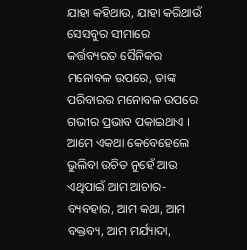ଯାହା କହିଥାଉ, ଯାହା କରିଥାଉଁ ସେସବୁର ସୀମାରେ କର୍ତ୍ତବ୍ୟରତ ସୈନିକର ମନୋବଳ ଉପରେ, ତାଙ୍କ ପରିବାରର ମନୋବଳ ଉପରେ ଗଭୀର ପ୍ରଭାବ ପକାଇଥାଏ । ଆମେ ଏକଥା କେବେହେଲେ ଭୁଲିବା ଉଚିତ ନୁହେଁ ଆଉ ଏଥିପାଇଁ ଆମ ଆଚାର-ବ୍ୟବହାର, ଆମ କଥା, ଆମ ବକ୍ତବ୍ୟ, ଆମ ମର୍ଯ୍ୟାଦା,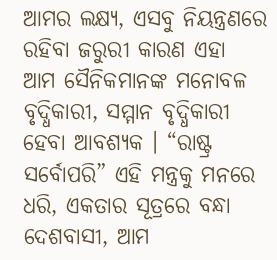ଆମର ଲକ୍ଷ୍ୟ, ଏସବୁ ନିୟନ୍ତ୍ରଣରେ ରହିବା ଜରୁରୀ କାରଣ ଏହା ଆମ ସୈନିକମାନଙ୍କ ମନୋବଳ ବୃଦ୍ଧିକାରୀ, ସମ୍ମାନ ବୃଦ୍ଧିକାରୀ ହେବା ଆବଶ୍ୟକ । “ରାଷ୍ଟ୍ର ସର୍ବୋପରି” ଏହି ମନ୍ତ୍ରକୁ ମନରେ ଧରି, ଏକତାର ସୂତ୍ରରେ ବନ୍ଧା ଦେଶବାସୀ, ଆମ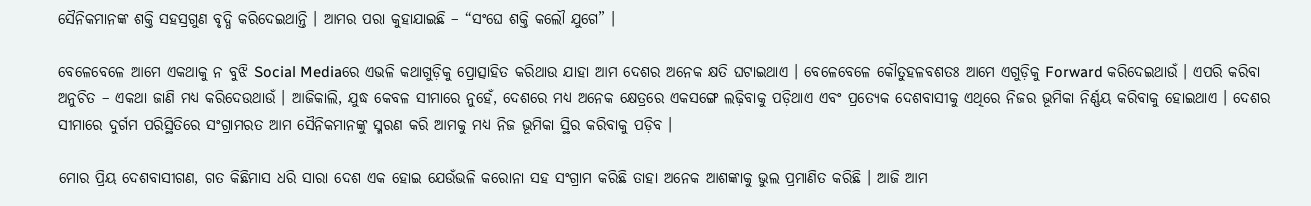ସୈନିକମାନଙ୍କ ଶକ୍ତି ସହସ୍ରଗୁଣ ବୃଦ୍ଧି କରିଦେଇଥାନ୍ତି । ଆମର ପରା କୁହାଯାଇଛି – “ସଂଘେ ଶକ୍ତି କଲୌ ଯୁଗେ” ।

ବେଳେବେଳେ ଆମେ ଏକଥାକୁ ନ ବୁଝି Social Mediaରେ ଏଭଳି କଥାଗୁଡ଼ିକୁ ପ୍ରୋତ୍ସାହିତ କରିଥାଉ ଯାହା ଆମ ଦେଶର ଅନେକ କ୍ଷତି ଘଟାଇଥାଏ । ବେଳେବେଳେ କୌତୁହଳବଶତଃ ଆମେ ଏଗୁଡ଼ିକୁ Forward କରିଦେଇଥାଉଁ । ଏପରି କରିବା ଅନୁଚିତ – ଏକଥା ଜାଣି ମଧ୍ୟ କରିଦେଉଥାଉଁ । ଆଜିକାଲି, ଯୁଦ୍ଧ କେବଳ ସୀମାରେ ନୁହେଁ, ଦେଶରେ ମଧ୍ୟ ଅନେକ କ୍ଷେତ୍ରରେ ଏକସଙ୍ଗେ ଲଢ଼ିବାକୁ ପଡ଼ିଥାଏ ଏବଂ ପ୍ରତ୍ୟେକ ଦେଶବାସୀକୁ ଏଥିରେ ନିଜର ଭୂମିକା ନିର୍ଣ୍ଣୟ କରିବାକୁ ହୋଇଥାଏ । ଦେଶର ସୀମାରେ ଦୁର୍ଗମ ପରିସ୍ଥିତିରେ ସଂଗ୍ରାମରତ ଆମ ସୈନିକମାନଙ୍କୁ ସ୍ମରଣ କରି ଆମକୁ ମଧ୍ୟ ନିଜ ଭୂମିକା ସ୍ଥିର କରିବାକୁ ପଡ଼ିବ ।

ମୋର ପ୍ରିୟ ଦେଶବାସୀଗଣ, ଗତ କିଛିମାସ ଧରି ସାରା ଦେଶ ଏକ ହୋଇ ଯେଉଁଭଳି କରୋନା ସହ ସଂଗ୍ରାମ କରିଛି ତାହା ଅନେକ ଆଶଙ୍କାକୁ ଭୁଲ ପ୍ରମାଣିତ କରିଛି । ଆଜି ଆମ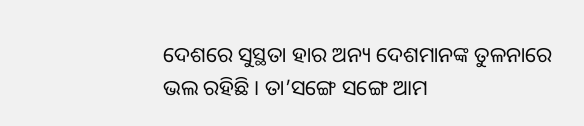ଦେଶରେ ସୁସ୍ଥତା ହାର ଅନ୍ୟ ଦେଶମାନଙ୍କ ତୁଳନାରେ ଭଲ ରହିଛି । ତା’ସଙ୍ଗେ ସଙ୍ଗେ ଆମ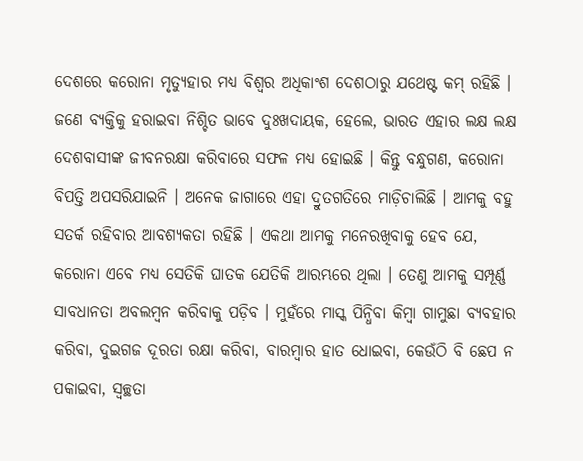ଦେଶରେ କରୋନା ମୃତ୍ୟୁହାର ମଧ୍ୟ ବିଶ୍ୱର ଅଧିକାଂଶ ଦେଶଠାରୁ ଯଥେଷ୍ଟ କମ୍ ରହିଛି । ଜଣେ ବ୍ୟକ୍ତିକୁ ହରାଇବା ନିଶ୍ଚିତ ଭାବେ ଦୁଃଖଦାୟକ, ହେଲେ, ଭାରତ ଏହାର ଲକ୍ଷ ଲକ୍ଷ ଦେଶବାସୀଙ୍କ ଜୀବନରକ୍ଷା କରିବାରେ ସଫଳ ମଧ୍ୟ ହୋଇଛି । କିନ୍ତୁ ବନ୍ଧୁଗଣ, କରୋନା ବିପତ୍ତି ଅପସରିଯାଇନି । ଅନେକ ଜାଗାରେ ଏହା ଦ୍ରୁତଗତିରେ ମାଡ଼ିଚାଲିଛି । ଆମକୁ ବହୁ ସତର୍କ ରହିବାର ଆବଶ୍ୟକତା ରହିଛି । ଏକଥା ଆମକୁ ମନେରଖିବାକୁ ହେବ ଯେ, କରୋନା ଏବେ ମଧ୍ୟ ସେତିକି ଘାତକ ଯେତିକି ଆରମ୍ଭରେ ଥିଲା । ତେଣୁ ଆମକୁ ସମ୍ପୂର୍ଣ୍ଣ ସାବଧାନତା ଅବଲମ୍ବନ କରିବାକୁ ପଡ଼ିବ । ମୁହଁରେ ମାସ୍କ ପିନ୍ଧିବା କିମ୍ବା ଗାମୁଛା ବ୍ୟବହାର କରିବା, ଦୁଇଗଜ ଦୂରତା ରକ୍ଷା କରିବା, ବାରମ୍ବାର ହାତ ଧୋଇବା, କେଉଁଠି ବି ଛେପ ନ ପକାଇବା, ସ୍ୱଚ୍ଛତା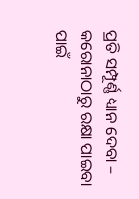ପ୍ରତି ସମ୍ପୂର୍ଣ୍ଣ ଧ୍ୟାନ ଦେବା – କରୋନାଠାରୁ ରକ୍ଷା ପାଇବା ପାଇଁ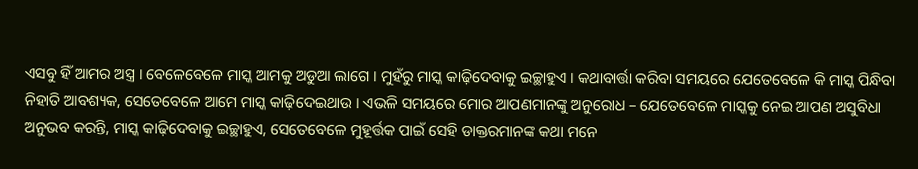ଏସବୁ ହିଁ ଆମର ଅସ୍ତ୍ର । ବେଳେବେଳେ ମାସ୍କ ଆମକୁ ଅଡୁଆ ଲାଗେ । ମୁହଁରୁ ମାସ୍କ କାଢ଼ିଦେବାକୁ ଇଚ୍ଛାହୁଏ । କଥାବାର୍ତ୍ତା କରିବା ସମୟରେ ଯେତେବେଳେ କି ମାସ୍କ ପିନ୍ଧିବା ନିହାତି ଆବଶ୍ୟକ, ସେତେବେଳେ ଆମେ ମାସ୍କ କାଢ଼ିଦେଇଥାଉ । ଏଭଳି ସମୟରେ ମୋର ଆପଣମାନଙ୍କୁ ଅନୁରୋଧ – ଯେତେବେଳେ ମାସ୍କକୁ ନେଇ ଆପଣ ଅସୁବିଧା ଅନୁଭବ କରନ୍ତି, ମାସ୍କ କାଢ଼ିଦେବାକୁ ଇଚ୍ଛାହୁଏ, ସେତେବେଳେ ମୁହୂର୍ତ୍ତକ ପାଇଁ ସେହି ଡାକ୍ତରମାନଙ୍କ କଥା ମନେ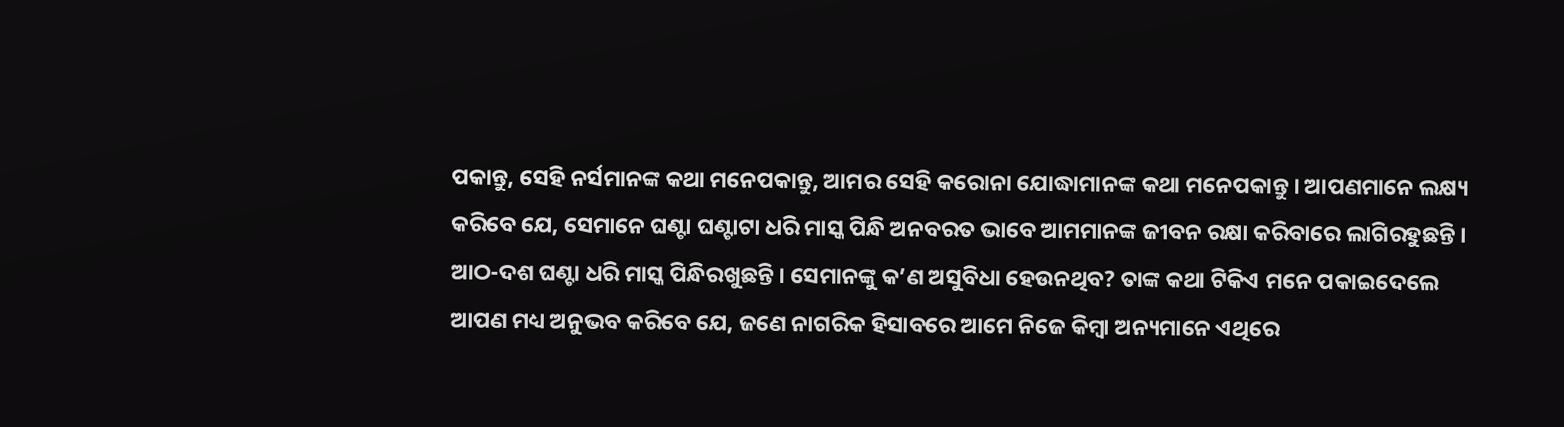ପକାନ୍ତୁ, ସେହି ନର୍ସମାନଙ୍କ କଥା ମନେପକାନ୍ତୁ, ଆମର ସେହି କରୋନା ଯୋଦ୍ଧାମାନଙ୍କ କଥା ମନେପକାନ୍ତୁ । ଆପଣମାନେ ଲକ୍ଷ୍ୟ କରିବେ ଯେ, ସେମାନେ ଘଣ୍ଟା ଘଣ୍ଟାଟା ଧରି ମାସ୍କ ପିନ୍ଧି ଅନବରତ ଭାବେ ଆମମାନଙ୍କ ଜୀବନ ରକ୍ଷା କରିବାରେ ଲାଗିରହୁଛନ୍ତି । ଆଠ-ଦଶ ଘଣ୍ଟା ଧରି ମାସ୍କ ପିନ୍ଧିରଖୁଛନ୍ତି । ସେମାନଙ୍କୁ କ’ଣ ଅସୁବିଧା ହେଉନଥିବ? ତାଙ୍କ କଥା ଟିକିଏ ମନେ ପକାଇଦେଲେ ଆପଣ ମଧ୍ୟ ଅନୁଭବ କରିବେ ଯେ, ଜଣେ ନାଗରିକ ହିସାବରେ ଆମେ ନିଜେ କିମ୍ବା ଅନ୍ୟମାନେ ଏଥିରେ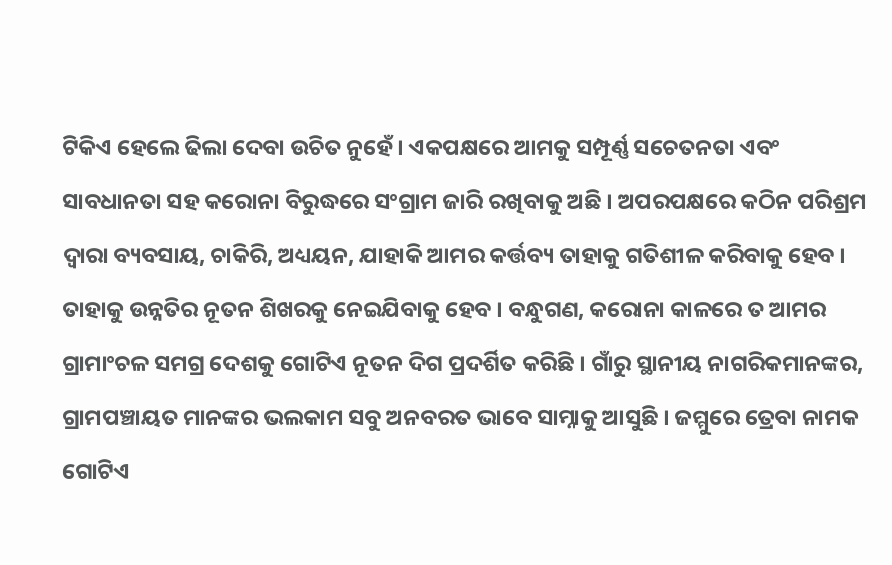ଟିକିଏ ହେଲେ ଢିଲା ଦେବା ଉଚିତ ନୁହେଁ । ଏକପକ୍ଷରେ ଆମକୁ ସମ୍ପୂର୍ଣ୍ଣ ସଚେତନତା ଏବଂ ସାବଧାନତା ସହ କରୋନା ବିରୁଦ୍ଧରେ ସଂଗ୍ରାମ ଜାରି ରଖିବାକୁ ଅଛି । ଅପରପକ୍ଷରେ କଠିନ ପରିଶ୍ରମ ଦ୍ୱାରା ବ୍ୟବସାୟ, ଚାକିରି, ଅଧ୍ୟୟନ, ଯାହାକି ଆମର କର୍ତ୍ତବ୍ୟ ତାହାକୁ ଗତିଶୀଳ କରିବାକୁ ହେବ । ତାହାକୁ ଉନ୍ନତିର ନୂତନ ଶିଖରକୁ ନେଇଯିବାକୁ ହେବ । ବନ୍ଧୁଗଣ, କରୋନା କାଳରେ ତ ଆମର ଗ୍ରାମାଂଚଳ ସମଗ୍ର ଦେଶକୁ ଗୋଟିଏ ନୂତନ ଦିଗ ପ୍ରଦର୍ଶିତ କରିଛି । ଗାଁରୁ ସ୍ଥାନୀୟ ନାଗରିକମାନଙ୍କର, ଗ୍ରାମପଞ୍ଚାୟତ ମାନଙ୍କର ଭଲକାମ ସବୁ ଅନବରତ ଭାବେ ସାମ୍ନାକୁ ଆସୁଛି । ଜମ୍ମୁରେ ତ୍ରେବା ନାମକ ଗୋଟିଏ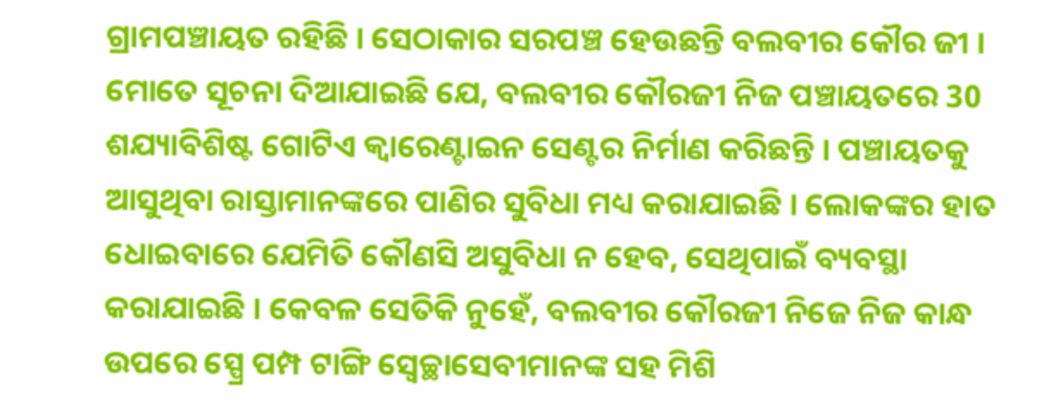ଗ୍ରାମପଞ୍ଚାୟତ ରହିଛି । ସେଠାକାର ସରପଞ୍ଚ ହେଉଛନ୍ତି ବଲବୀର କୌର ଜୀ । ମୋତେ ସୂଚନା ଦିଆଯାଇଛି ଯେ, ବଲବୀର କୌରଜୀ ନିଜ ପଞ୍ଚାୟତରେ 30 ଶଯ୍ୟାବିଶିଷ୍ଟ ଗୋଟିଏ କ୍ଵାରେଣ୍ଟାଇନ ସେଣ୍ଟର ନିର୍ମାଣ କରିଛନ୍ତି । ପଞ୍ଚାୟତକୁ ଆସୁଥିବା ରାସ୍ତାମାନଙ୍କରେ ପାଣିର ସୁବିଧା ମଧ୍ୟ କରାଯାଇଛି । ଲୋକଙ୍କର ହାତ ଧୋଇବାରେ ଯେମିତି କୌଣସି ଅସୁବିଧା ନ ହେବ, ସେଥିପାଇଁ ବ୍ୟବସ୍ଥା କରାଯାଇଛି । କେବଳ ସେତିକି ନୁହେଁ, ବଲବୀର କୌରଜୀ ନିଜେ ନିଜ କାନ୍ଧ ଉପରେ ସ୍ପ୍ରେ ପମ୍ପ ଟାଙ୍ଗି ସ୍ୱେଚ୍ଛାସେବୀମାନଙ୍କ ସହ ମିଶି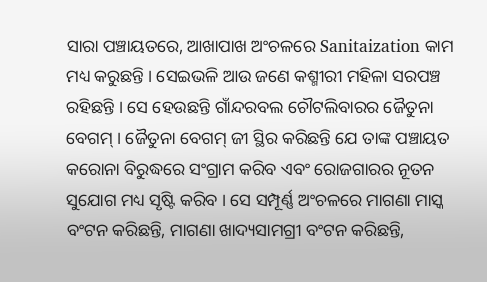ସାରା ପଞ୍ଚାୟତରେ, ଆଖାପାଖ ଅଂଚଳରେ Sanitaization କାମ ମଧ୍ୟ କରୁଛନ୍ତି । ସେଇଭଳି ଆଉ ଜଣେ କଶ୍ମୀରୀ ମହିଳା ସରପଞ୍ଚ ରହିଛନ୍ତି । ସେ ହେଉଛନ୍ତି ଗାଁନ୍ଦରବଲ ଚୌଟଲିବାରର ଜୈତୁନା ବେଗମ୍ । ଜୈତୁନା ବେଗମ୍ ଜୀ ସ୍ଥିର କରିଛନ୍ତି ଯେ ତାଙ୍କ ପଞ୍ଚାୟତ କରୋନା ବିରୁଦ୍ଧରେ ସଂଗ୍ରାମ କରିବ ଏବଂ ରୋଜଗାରର ନୂତନ ସୁଯୋଗ ମଧ୍ୟ ସୃଷ୍ଟି କରିବ । ସେ ସମ୍ପୂର୍ଣ୍ଣ ଅଂଚଳରେ ମାଗଣା ମାସ୍କ ବଂଟନ କରିଛନ୍ତି, ମାଗଣା ଖାଦ୍ୟସାମଗ୍ରୀ ବଂଟନ କରିଛନ୍ତି,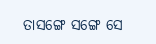ତାସଙ୍ଗେ ସଙ୍ଗେ ସେ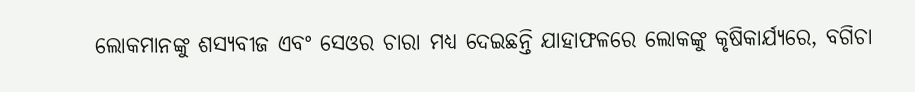ଲୋକମାନଙ୍କୁ ଶସ୍ୟବୀଜ ଏବଂ ସେଓର ଚାରା ମଧ୍ୟ ଦେଇଛନ୍ତି ଯାହାଫଳରେ ଲୋକଙ୍କୁ କୃଷିକାର୍ଯ୍ୟରେ, ବଗିଚା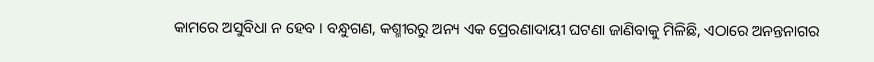କାମରେ ଅସୁବିଧା ନ ହେବ । ବନ୍ଧୁଗଣ, କଶ୍ମୀରରୁ ଅନ୍ୟ ଏକ ପ୍ରେରଣାଦାୟୀ ଘଟଣା ଜାଣିବାକୁ ମିଳିଛି, ଏଠାରେ ଅନନ୍ତନାଗର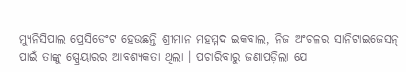ମ୍ୟୁନିସିପାଲ ପ୍ରେସିଡେଂଟ ହେଉଛନ୍ତି ଶ୍ରୀମାନ ମହମ୍ମଦ ଇକବାଲ, ନିଜ ଅଂଚଳର ସାନିଟାଇଜେସନ୍ ପାଇଁ ତାଙ୍କୁ ସ୍ପ୍ରେୟାରର ଆବଶ୍ୟକତା ଥିଲା । ପଚାରିବାରୁ ଜଣାପଡ଼ିଲା ଯେ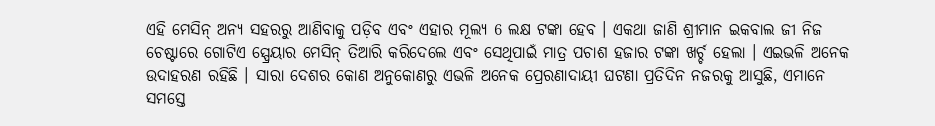ଏହି ମେସିନ୍ ଅନ୍ୟ ସହରରୁ ଆଣିବାକୁ ପଡ଼ିବ ଏବଂ ଏହାର ମୂଲ୍ୟ 6 ଲକ୍ଷ ଟଙ୍କା ହେବ । ଏକଥା ଜାଣି ଶ୍ରୀମାନ ଇକବାଲ ଜୀ ନିଜ ଚେଷ୍ଟାରେ ଗୋଟିଏ ସ୍ପ୍ରେୟାର ମେସିନ୍ ତିଆରି କରିଦେଲେ ଏବଂ ସେଥିପାଇଁ ମାତ୍ର ପଚାଶ ହଜାର ଟଙ୍କା ଖର୍ଚ୍ଚ ହେଲା । ଏଇଭଳି ଅନେକ ଉଦାହରଣ ରହିଛି । ସାରା ଦେଶର କୋଣ ଅନୁକୋଣରୁ ଏଭଳି ଅନେକ ପ୍ରେରଣାଦାୟୀ ଘଟଣା ପ୍ରତିଦିନ ନଜରକୁ ଆସୁଛି, ଏମାନେ ସମସ୍ତେ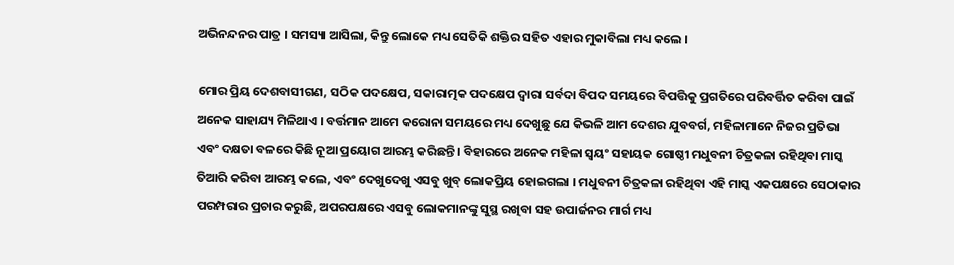ଅଭିନନ୍ଦନର ପାତ୍ର । ସମସ୍ୟା ଆସିଲା, କିନ୍ତୁ ଲୋକେ ମଧ୍ୟ ସେତିକି ଶକ୍ତିର ସହିତ ଏହାର ମୁକାବିଲା ମଧ୍ୟ କଲେ ।

ମୋର ପ୍ରିୟ ଦେଶବାସୀଗଣ, ସଠିକ ପଦକ୍ଷେପ, ସକାରାତ୍ମକ ପଦକ୍ଷେପ ଦ୍ୱାରା ସର୍ବଦା ବିପଦ ସମୟରେ ବିପତ୍ତିକୁ ପ୍ରଗତିରେ ପରିବର୍ତ୍ତିତ କରିବା ପାଇଁ ଅନେକ ସାହାଯ୍ୟ ମିଳିଥାଏ । ବର୍ତ୍ତମାନ ଆମେ କରୋନା ସମୟରେ ମଧ୍ୟ ଦେଖୁଛୁ ଯେ କିଭଳି ଆମ ଦେଶର ଯୁବବର୍ଗ, ମହିଳାମାନେ ନିଜର ପ୍ରତିଭା ଏବଂ ଦକ୍ଷତା ବଳରେ କିଛି ନୂଆ ପ୍ରୟୋଗ ଆରମ୍ଭ କରିଛନ୍ତି । ବିହାରରେ ଅନେକ ମହିଳା ସ୍ୱୟଂ ସହାୟକ ଗୋଷ୍ଠୀ ମଧୁବନୀ ଚିତ୍ରକଳା ରହିଥିବା ମାସ୍କ ତିଆରି କରିବା ଆରମ୍ଭ କଲେ, ଏବଂ ଦେଖୁଦେଖୁ ଏସବୁ ଖୁବ୍ ଲୋକପ୍ରିୟ ହୋଇଗଲା । ମଧୁବନୀ ଚିତ୍ରକଳା ରହିଥିବା ଏହି ମାସ୍କ ଏକପକ୍ଷରେ ସେଠାକାର ପରମ୍ପରାର ପ୍ରଚାର କରୁଛି, ଅପରପକ୍ଷରେ ଏସବୁ ଲୋକମାନଙ୍କୁ ସୁସ୍ଥ ରଖିବା ସହ ଉପାର୍ଜନର ମାର୍ଗ ମଧ୍ୟ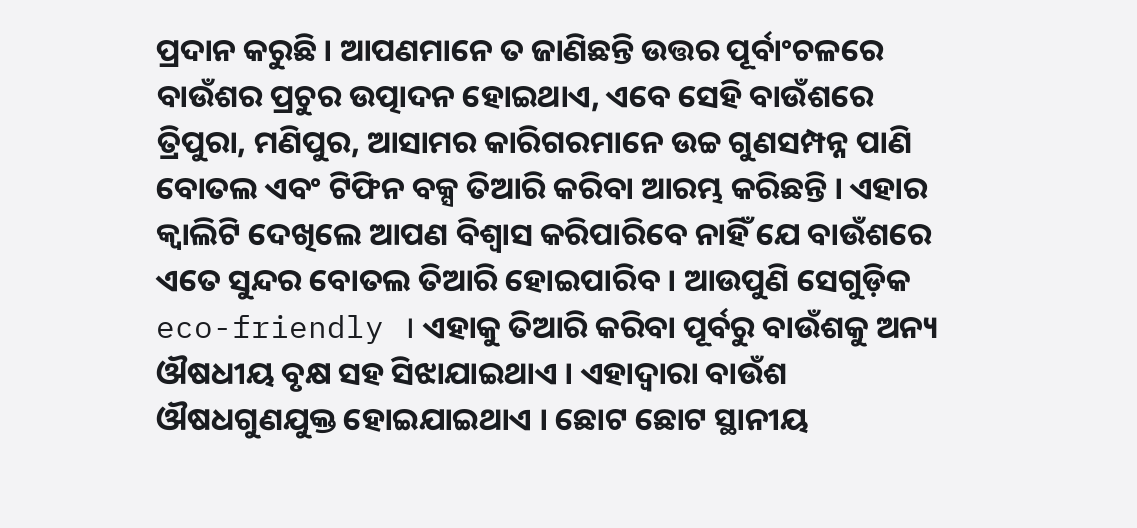ପ୍ରଦାନ କରୁଛି । ଆପଣମାନେ ତ ଜାଣିଛନ୍ତି ଉତ୍ତର ପୂର୍ବାଂଚଳରେ ବାଉଁଶର ପ୍ରଚୁର ଉତ୍ପାଦନ ହୋଇଥାଏ, ଏବେ ସେହି ବାଉଁଶରେ ତ୍ରିପୁରା, ମଣିପୁର, ଆସାମର କାରିଗରମାନେ ଉଚ୍ଚ ଗୁଣସମ୍ପନ୍ନ ପାଣି ବୋତଲ ଏବଂ ଟିଫିନ ବକ୍ସ ତିଆରି କରିବା ଆରମ୍ଭ କରିଛନ୍ତି । ଏହାର କ୍ୱାଲିଟି ଦେଖିଲେ ଆପଣ ବିଶ୍ୱାସ କରିପାରିବେ ନାହିଁ ଯେ ବାଉଁଶରେ ଏତେ ସୁନ୍ଦର ବୋତଲ ତିଆରି ହୋଇପାରିବ । ଆଉପୁଣି ସେଗୁଡ଼ିକ eco-friendly । ଏହାକୁ ତିଆରି କରିବା ପୂର୍ବରୁ ବାଉଁଶକୁ ଅନ୍ୟ ଔଷଧୀୟ ବୃକ୍ଷ ସହ ସିଝାଯାଇଥାଏ । ଏହାଦ୍ୱାରା ବାଉଁଶ ଔଷଧଗୁଣଯୁକ୍ତ ହୋଇଯାଇଥାଏ । ଛୋଟ ଛୋଟ ସ୍ଥାନୀୟ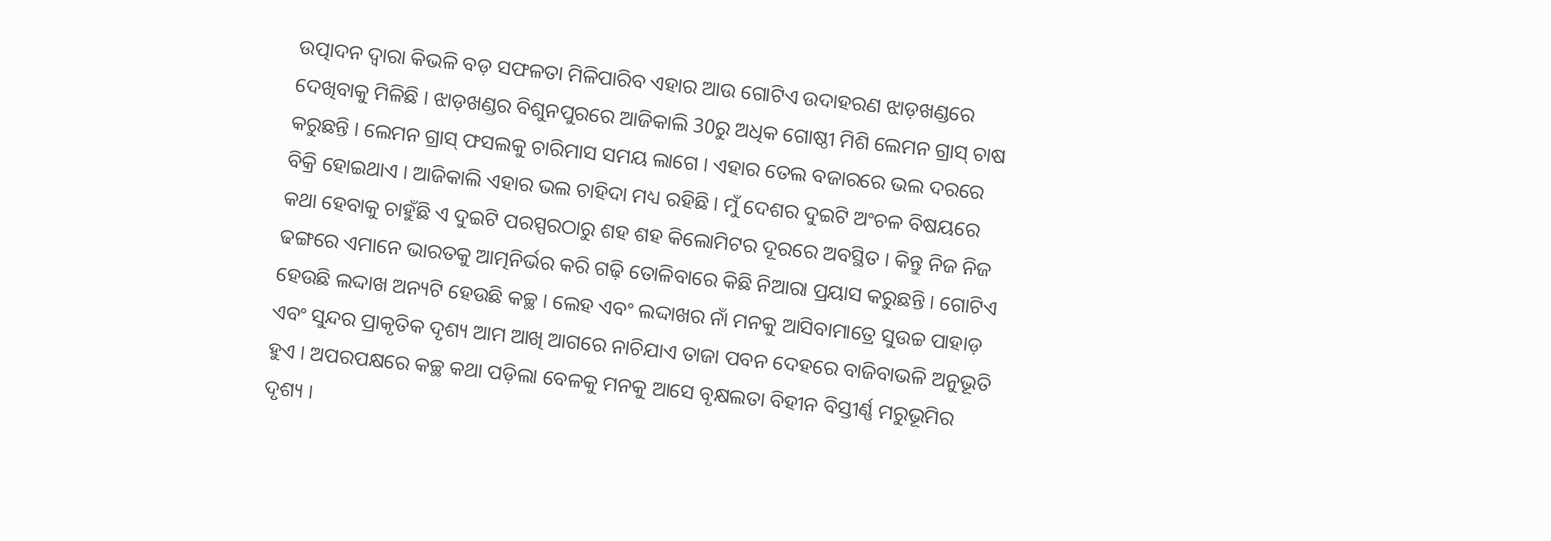ଉତ୍ପାଦନ ଦ୍ୱାରା କିଭଳି ବଡ଼ ସଫଳତା ମିଳିପାରିବ ଏହାର ଆଉ ଗୋଟିଏ ଉଦାହରଣ ଝାଡ଼ଖଣ୍ଡରେ ଦେଖିବାକୁ ମିଳିଛି । ଝାଡ଼ଖଣ୍ଡର ବିଶୁନପୁରରେ ଆଜିକାଲି 30ରୁ ଅଧିକ ଗୋଷ୍ଠୀ ମିଶି ଲେମନ ଗ୍ରାସ୍ ଚାଷ କରୁଛନ୍ତି । ଲେମନ ଗ୍ରାସ୍ ଫସଲକୁ ଚାରିମାସ ସମୟ ଲାଗେ । ଏହାର ତେଲ ବଜାରରେ ଭଲ ଦରରେ ବିକ୍ରି ହୋଇଥାଏ । ଆଜିକାଲି ଏହାର ଭଲ ଚାହିଦା ମଧ୍ୟ ରହିଛି । ମୁଁ ଦେଶର ଦୁଇଟି ଅଂଚଳ ବିଷୟରେ କଥା ହେବାକୁ ଚାହୁଁଛି ଏ ଦୁଇଟି ପରସ୍ପରଠାରୁ ଶହ ଶହ କିଲୋମିଟର ଦୂରରେ ଅବସ୍ଥିତ । କିନ୍ତୁ ନିଜ ନିଜ ଢଙ୍ଗରେ ଏମାନେ ଭାରତକୁ ଆତ୍ମନିର୍ଭର କରି ଗଢ଼ି ତୋଳିବାରେ କିଛି ନିଆରା ପ୍ରୟାସ କରୁଛନ୍ତି । ଗୋଟିଏ ହେଉଛି ଲଦ୍ଦାଖ ଅନ୍ୟଟି ହେଉଛି କଚ୍ଛ । ଲେହ ଏବଂ ଲଦ୍ଦାଖର ନାଁ ମନକୁ ଆସିବାମାତ୍ରେ ସୁଉଚ୍ଚ ପାହାଡ଼ ଏବଂ ସୁନ୍ଦର ପ୍ରାକୃତିକ ଦୃଶ୍ୟ ଆମ ଆଖି ଆଗରେ ନାଚିଯାଏ ତାଜା ପବନ ଦେହରେ ବାଜିବାଭଳି ଅନୁଭୂତି ହୁଏ । ଅପରପକ୍ଷରେ କଚ୍ଛ କଥା ପଡ଼ିଲା ବେଳକୁ ମନକୁ ଆସେ ବୃକ୍ଷଲତା ବିହୀନ ବିସ୍ତୀର୍ଣ୍ଣ ମରୁଭୂମିର ଦୃଶ୍ୟ ।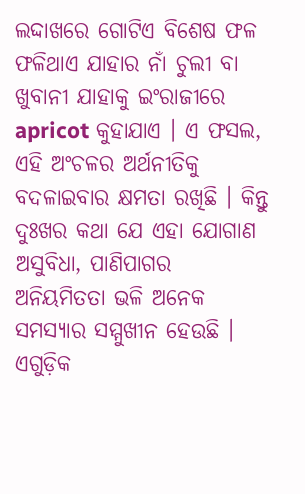ଲଦ୍ଦାଖରେ ଗୋଟିଏ ବିଶେଷ ଫଳ ଫଳିଥାଏ ଯାହାର ନାଁ ଚୁଲୀ ବା ଖୁବାନୀ ଯାହାକୁ ଇଂରାଜୀରେ apricot କୁହାଯାଏ । ଏ ଫସଲ, ଏହି ଅଂଚଳର ଅର୍ଥନୀତିକୁ ବଦଳାଇବାର କ୍ଷମତା ରଖିଛି । କିନ୍ତୁ ଦୁଃଖର କଥା ଯେ ଏହା ଯୋଗାଣ ଅସୁବିଧା, ପାଣିପାଗର ଅନିୟମିତତା ଭଳି ଅନେକ ସମସ୍ୟାର ସମ୍ମୁଖୀନ ହେଉଛି । ଏଗୁଡ଼ିକ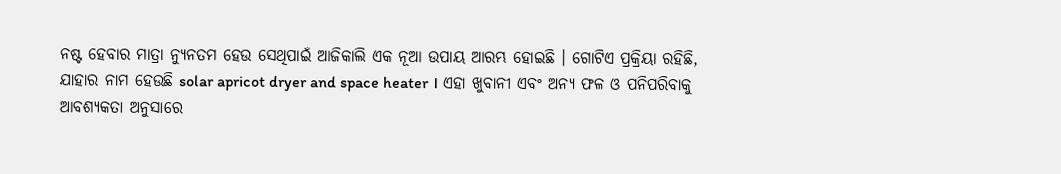ନଷ୍ଟ ହେବାର ମାତ୍ରା ନ୍ୟୁନତମ ହେଉ ସେଥିପାଇଁ ଆଜିକାଲି ଏକ ନୂଆ ଉପାୟ ଆରମ୍ଭ ହୋଇଛି । ଗୋଟିଏ ପ୍ରକ୍ରିୟା ରହିଛି, ଯାହାର ନାମ ହେଉଛି solar apricot dryer and space heater । ଏହା ଖୁବାନୀ ଏବଂ ଅନ୍ୟ ଫଳ ଓ ପନିପରିବାକୁ ଆବଶ୍ୟକତା ଅନୁସାରେ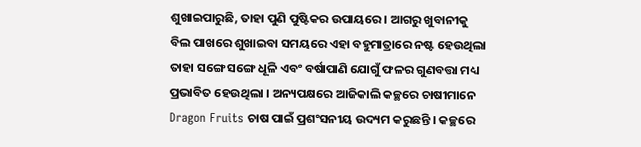ଶୁଖାଇପାରୁଛି, ତାହା ପୁଣି ପୁଷ୍ଟିକର ଉପାୟରେ । ଆଗରୁ ଖୁବାନୀକୁ ବିଲ ପାଖରେ ଶୁଖାଇବା ସମୟରେ ଏହା ବହୁମାତ୍ରାରେ ନଷ୍ଟ ହେଉଥିଲା ତାହା ସଙ୍ଗେ ସଙ୍ଗେ ଧୂଳି ଏବଂ ବର୍ଷାପାଣି ଯୋଗୁଁ ଫଳର ଗୁଣବତ୍ତା ମଧ୍ୟ ପ୍ରଭାବିତ ହେଉଥିଲା । ଅନ୍ୟପକ୍ଷରେ ଆଜିକାଲି କଚ୍ଛରେ ଚାଷୀମାନେ Dragon Fruits ଚାଷ ପାଇଁ ପ୍ରଶଂସନୀୟ ଉଦ୍ୟମ କରୁଛନ୍ତି । କଚ୍ଛରେ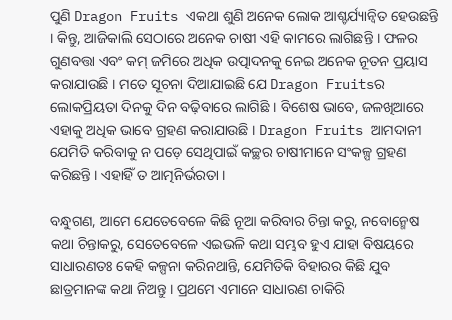ପୁଣି Dragon Fruits ଏକଥା ଶୁଣି ଅନେକ ଲୋକ ଆଶ୍ଚର୍ଯ୍ୟାନ୍ୱିତ ହେଉଛନ୍ତି । କିନ୍ତୁ, ଆଜିକାଲି ସେଠାରେ ଅନେକ ଚାଷୀ ଏହି କାମରେ ଲାଗିଛନ୍ତି । ଫଳର ଗୁଣବତ୍ତା ଏବଂ କମ୍ ଜମିରେ ଅଧିକ ଉତ୍ପାଦନକୁ ନେଇ ଅନେକ ନୂତନ ପ୍ରୟାସ  କରାଯାଉଛି । ମତେ ସୂଚନା ଦିଆଯାଇଛି ଯେ Dragon Fruitsର ଲୋକପ୍ରିୟତା ଦିନକୁ ଦିନ ବଢ଼ିବାରେ ଲାଗିଛି । ବିଶେଷ ଭାବେ, ଜଳଖିଆରେ ଏହାକୁ ଅଧିକ ଭାବେ ଗ୍ରହଣ କରାଯାଉଛି । Dragon Fruits ଆମଦାନୀ ଯେମିତି କରିବାକୁ ନ ପଡ଼େ ସେଥିପାଇଁ କଚ୍ଛର ଚାଷୀମାନେ ସଂକଳ୍ପ ଗ୍ରହଣ କରିଛନ୍ତି । ଏହାହିଁ ତ ଆତ୍ମନିର୍ଭରତା ।

ବନ୍ଧୁଗଣ, ଆମେ ଯେତେବେଳେ କିଛି ନୂଆ କରିବାର ଚିନ୍ତା କରୁ, ନବୋନ୍ମେଷ କଥା ଚିନ୍ତାକରୁ, ସେତେବେଳେ ଏଇଭଳି କଥା ସମ୍ଭବ ହୁଏ ଯାହା ବିଷୟରେ ସାଧାରଣତଃ କେହି କଳ୍ପନା କରିନଥାନ୍ତି, ଯେମିତିକି ବିହାରର କିଛି ଯୁବ ଛାତ୍ରମାନଙ୍କ କଥା ନିଅନ୍ତୁ । ପ୍ରଥମେ ଏମାନେ ସାଧାରଣ ଚାକିରି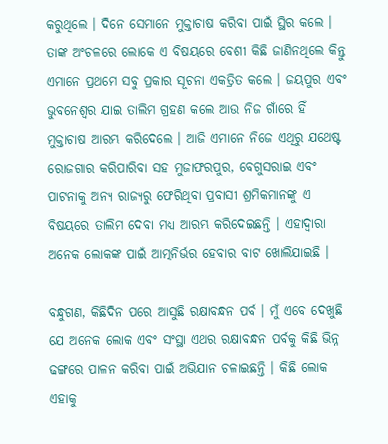କରୁଥିଲେ । ଦିନେ ସେମାନେ ମୁକ୍ତାଚାଷ କରିବା ପାଇଁ ସ୍ଥିର କଲେ । ତାଙ୍କ ଅଂଚଳରେ ଲୋକେ ଏ ବିଷୟରେ ବେଶୀ କିଛି ଜାଣିନଥିଲେ କିନ୍ତୁ ଏମାନେ ପ୍ରଥମେ ସବୁ ପ୍ରକାର ସୂଚନା ଏକତ୍ରିତ କଲେ । ଜୟପୁର ଏବଂ ଭୁବନେଶ୍ୱର ଯାଇ ତାଲିମ ଗ୍ରହଣ କଲେ ଆଉ ନିଜ ଗାଁରେ ହିଁ ମୁକ୍ତାଚାଷ ଆରମ୍ଭ କରିଦେଲେ । ଆଜି ଏମାନେ ନିଜେ ଏଥିରୁ ଯଥେଷ୍ଟ ରୋଜଗାର କରିପାରିବା ସହ ମୁଜାଫରପୁର, ବେଗୁସରାଇ ଏବଂ ପାଟନାକୁ ଅନ୍ୟ ରାଜ୍ୟରୁ ଫେରିଥିବା ପ୍ରବାସୀ ଶ୍ରମିକମାନଙ୍କୁ ଏ ବିଷୟରେ ତାଲିମ ଦେବା ମଧ୍ୟ ଆରମ୍ଭ କରିଦେଇଛନ୍ତି । ଏହାଦ୍ୱାରା ଅନେକ ଲୋକଙ୍କ ପାଇଁ ଆତ୍ମନିର୍ଭର ହେବାର ବାଟ ଖୋଲିଯାଇଛି ।

ବନ୍ଧୁଗଣ, କିଛିଦିନ ପରେ ଆସୁଛି ରକ୍ଷାବନ୍ଧନ ପର୍ବ । ମୁଁ ଏବେ ଦେଖୁଛି ଯେ ଅନେକ ଲୋକ ଏବଂ ସଂସ୍ଥା ଏଥର ରକ୍ଷାବନ୍ଧନ ପର୍ବକୁ କିଛି ଭିନ୍ନ ଢଙ୍ଗରେ ପାଳନ କରିବା ପାଇଁ ଅଭିଯାନ ଚଳାଇଛନ୍ତି । କିଛି ଲୋକ ଏହାକୁ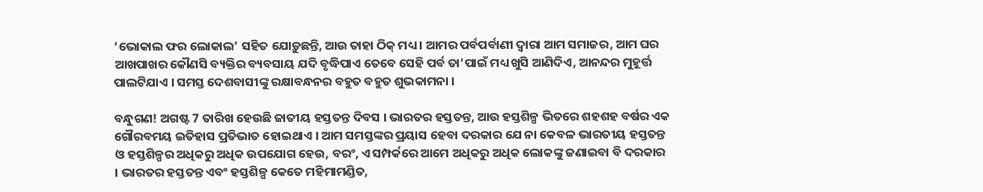‘ଭୋକାଲ ଫର ଲୋକାଲ’ ସହିତ ଯୋଡ଼ୁଛନ୍ତି, ଆଉ ତାହା ଠିକ୍ ମଧ୍ୟ । ଆମର ପର୍ବପର୍ବାଣୀ ଦ୍ୱାରା ଆମ ସମାଜର, ଆମ ଘର ଆଖପାଖର କୌଣସି ବ୍ୟକ୍ତିର ବ୍ୟବସାୟ ଯଦି ବୃଦ୍ଧିପାଏ ତେବେ ସେହି ପର୍ବ ତା’ପାଇଁ ମଧ୍ୟ ଖୁସି ଆଣିଦିଏ, ଆନନ୍ଦର ମୁହୂର୍ତ୍ତ ପାଲଟିଯାଏ । ସମସ୍ତ ଦେଶବାସୀଙ୍କୁ ରକ୍ଷାବନ୍ଧନର ବହୁତ ବହୁତ ଶୁଭକାମନା ।

ବନ୍ଧୁଗଣ! ଅଗଷ୍ଟ 7 ତାରିଖ ହେଉଛି ଜାତୀୟ ହସ୍ତତନ୍ତ ଦିବସ । ଭାରତର ହସ୍ତତନ୍ତ, ଆଉ ହସ୍ତଶିଳ୍ପ ଭିତରେ ଶହଶହ ବର୍ଷର ଏକ ଗୌରବମୟ ଇତିହାସ ପ୍ରତିଭାତ ହୋଇଥାଏ । ଆମ ସମସ୍ତଙ୍କର ପ୍ରୟାସ ହେବା ଦରକାର ଯେ ନା କେବଳ ଭାରତୀୟ ହସ୍ତତନ୍ତ ଓ ହସ୍ତଶିଳ୍ପର ଅଧିକରୁ ଅଧିକ ଉପଯୋଗ ହେଉ, ବରଂ, ଏ ସମ୍ପର୍କରେ ଆମେ ଅଧିକରୁ ଅଧିକ ଲୋକଙ୍କୁ ଜଣାଇବା ବି ଦରକାର । ଭାରତର ହସ୍ତତନ୍ତ ଏବଂ ହସ୍ତଶିଳ୍ପ କେତେ ମହିମାମଣ୍ଡିତ,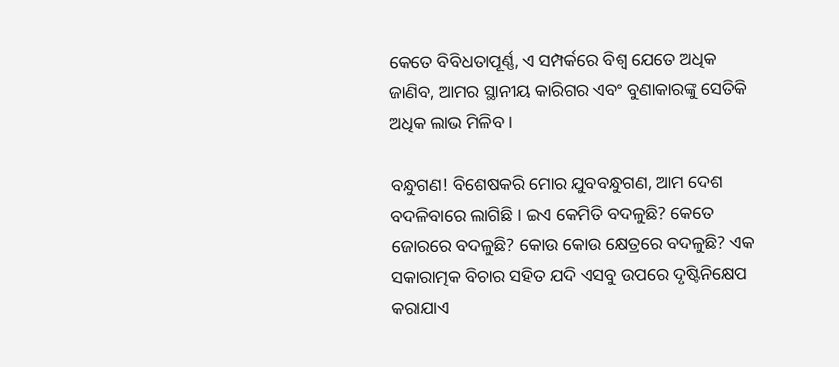କେତେ ବିବିଧତାପୂର୍ଣ୍ଣ, ଏ ସମ୍ପର୍କରେ ବିଶ୍ୱ ଯେତେ ଅଧିକ ଜାଣିବ, ଆମର ସ୍ଥାନୀୟ କାରିଗର ଏବଂ ବୁଣାକାରଙ୍କୁ ସେତିକି ଅଧିକ ଲାଭ ମିଳିବ ।

ବନ୍ଧୁଗଣ! ବିଶେଷକରି ମୋର ଯୁବବନ୍ଧୁଗଣ, ଆମ ଦେଶ ବଦଳିବାରେ ଲାଗିଛି । ଇଏ କେମିତି ବଦଳୁଛି? କେତେ ଜୋରରେ ବଦଳୁଛି? କୋଉ କୋଉ କ୍ଷେତ୍ରରେ ବଦଳୁଛି? ଏକ ସକାରାତ୍ମକ ବିଚାର ସହିତ ଯଦି ଏସବୁ ଉପରେ ଦୃଷ୍ଟିନିକ୍ଷେପ କରାଯାଏ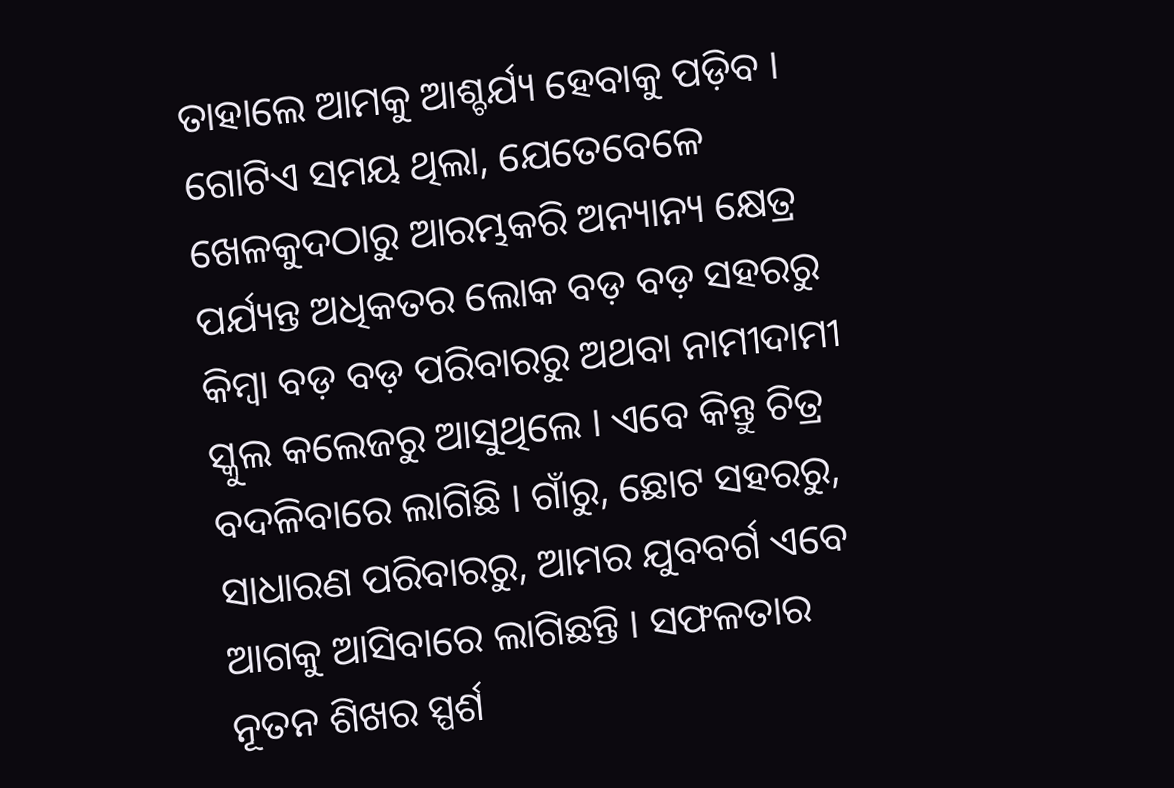ତାହାଲେ ଆମକୁ ଆଶ୍ଚର୍ଯ୍ୟ ହେବାକୁ ପଡ଼ିବ । ଗୋଟିଏ ସମୟ ଥିଲା, ଯେତେବେଳେ ଖେଳକୁଦଠାରୁ ଆରମ୍ଭକରି ଅନ୍ୟାନ୍ୟ କ୍ଷେତ୍ର ପର୍ଯ୍ୟନ୍ତ ଅଧିକତର ଲୋକ ବଡ଼ ବଡ଼ ସହରରୁ କିମ୍ବା ବଡ଼ ବଡ଼ ପରିବାରରୁ ଅଥବା ନାମୀଦାମୀ ସ୍କୁଲ କଲେଜରୁ ଆସୁଥିଲେ । ଏବେ କିନ୍ତୁ ଚିତ୍ର ବଦଳିବାରେ ଲାଗିଛି । ଗାଁରୁ, ଛୋଟ ସହରରୁ, ସାଧାରଣ ପରିବାରରୁ, ଆମର ଯୁବବର୍ଗ ଏବେ ଆଗକୁ ଆସିବାରେ ଲାଗିଛନ୍ତି । ସଫଳତାର ନୂତନ ଶିଖର ସ୍ପର୍ଶ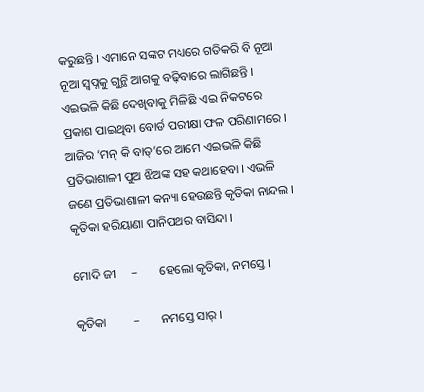କରୁଛନ୍ତି । ଏମାନେ ସଙ୍କଟ ମଧ୍ୟରେ ଗତିକରି ବି ନୂଆ ନୂଆ ସ୍ୱପ୍ନକୁ ଗୁନ୍ଥି ଆଗକୁ ବଢ଼ିବାରେ ଲାଗିଛନ୍ତି । ଏଇଭଳି କିଛି ଦେଖିବାକୁ ମିଳିଛି ଏଇ ନିକଟରେ ପ୍ରକାଶ ପାଇଥିବା ବୋର୍ଡ ପରୀକ୍ଷା ଫଳ ପରିଣାମରେ । ଆଜିର ‘ମନ୍ କି ବାତ୍’ରେ ଆମେ ଏଇଭଳି କିଛି ପ୍ରତିଭାଶାଳୀ ପୁଅ ଝିଅଙ୍କ ସହ କଥାହେବା । ଏଭଳି ଜଣେ ପ୍ରତିଭାଶାଳୀ କନ୍ୟା ହେଉଛନ୍ତି କୃତିକା ନାନ୍ଦଲ । କୃତିକା ହରିୟାଣା ପାନିପଥର ବାସିନ୍ଦା ।

ମୋଦି ଜୀ     –       ହେଲୋ କୃତିକା, ନମସ୍ତେ ।

କୃତିକା         –       ନମସ୍ତେ ସାର୍ ।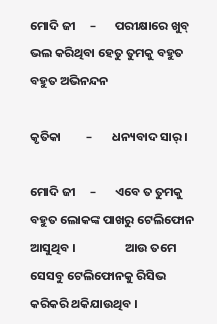ମୋଦି ଜୀ     –       ପରୀକ୍ଷାରେ ଖୁବ୍ ଭଲ କରିଥିବା ହେତୁ ତୁମକୁ ବହୁତ ବହୁତ ଅଭିନନ୍ଦନ

କୃତିକା         –       ଧନ୍ୟବାଦ ସାର୍ ।

ମୋଦି ଜୀ     –       ଏବେ ତ ତୁମକୁ ବହୁତ ଲୋକଙ୍କ ପାଖରୁ ଟେଲିଫୋନ ଆସୁଥିବ ।                  ଆଉ ତମେ ସେସବୁ ଟେଲିଫୋନକୁ ରିସିଭ କରିକରି ଥକିଯାଉଥିବ ।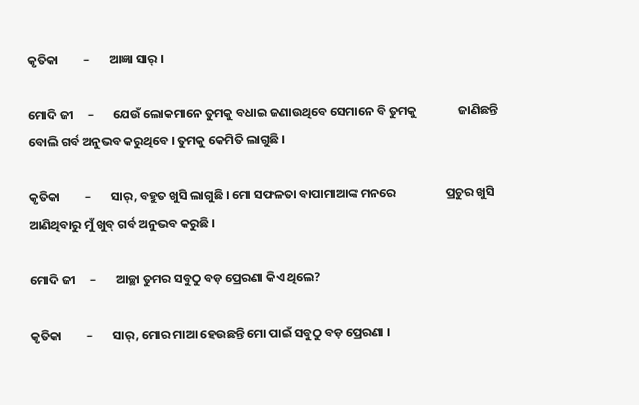କୃତିକା         –       ଆଜ୍ଞା ସାର୍ ।

ମୋଦି ଜୀ     –       ଯେଉଁ ଲୋକମାନେ ତୁମକୁ ବଧାଇ ଜଣାଉଥିବେ ସେମାନେ ବି ତୁମକୁ               ଜାଣିଛନ୍ତି ବୋଲି ଗର୍ବ ଅନୁଭବ କରୁଥିବେ । ତୁମକୁ କେମିତି ଲାଗୁଛି ।

କୃତିକା         –       ସାର୍, ବହୁତ ଖୁସି ଲାଗୁଛି । ମୋ ସଫଳତା ବାପାମାଆଙ୍କ ମନରେ                  ପ୍ରଚୁର ଖୁସି ଆଣିଥିବାରୁ ମୁଁ ଖୁବ୍ ଗର୍ବ ଅନୁଭବ କରୁଛି ।

ମୋଦି ଜୀ     –       ଆଚ୍ଛା ତୁମର ସବୁଠୁ ବଡ଼ ପ୍ରେରଣା କିଏ ଥିଲେ?

କୃତିକା         –       ସାର୍, ମୋର ମାଆ ହେଉଛନ୍ତି ମୋ ପାଇଁ ସବୁଠୁ ବଡ଼ ପ୍ରେରଣା ।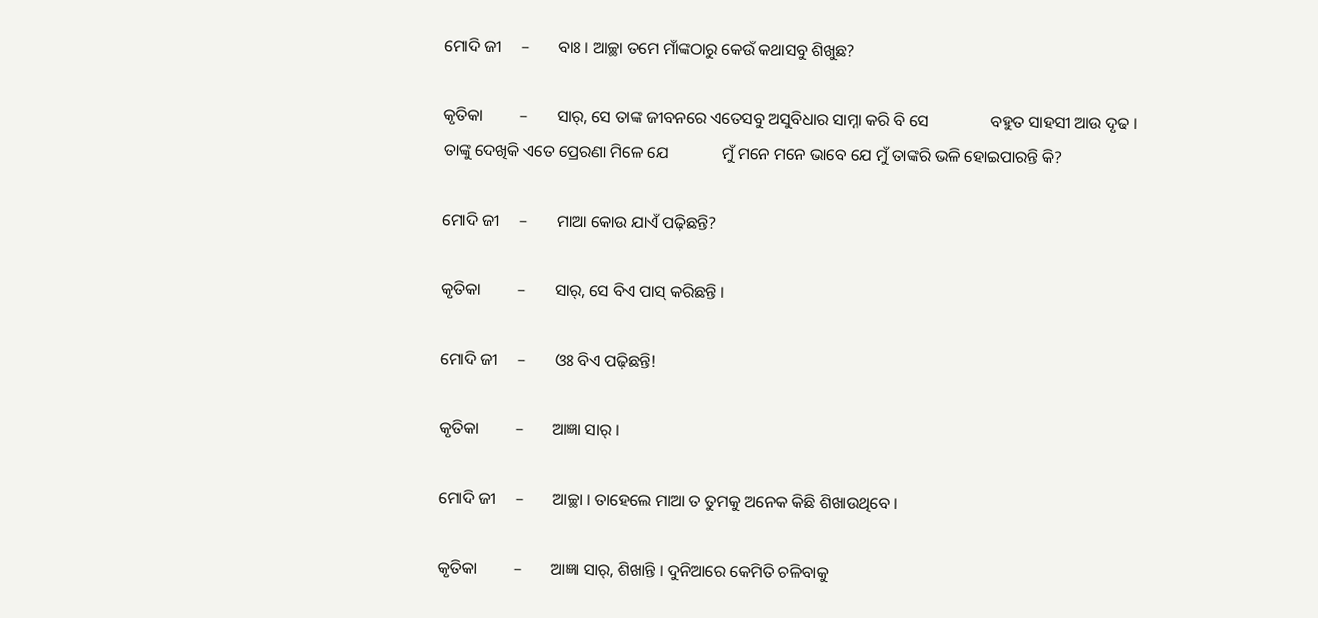ମୋଦି ଜୀ     –       ବାଃ । ଆଚ୍ଛା ତମେ ମାଁଙ୍କଠାରୁ କେଉଁ କଥାସବୁ ଶିଖୁଛ?

କୃତିକା         –       ସାର୍, ସେ ତାଙ୍କ ଜୀବନରେ ଏତେସବୁ ଅସୁବିଧାର ସାମ୍ନା କରି ବି ସେ               ବହୁତ ସାହସୀ ଆଉ ଦୃଢ । ତାଙ୍କୁ ଦେଖିକି ଏତେ ପ୍ରେରଣା ମିଳେ ଯେ             ମୁଁ ମନେ ମନେ ଭାବେ ଯେ ମୁଁ ତାଙ୍କରି ଭଳି ହୋଇପାରନ୍ତି କି?

ମୋଦି ଜୀ     –       ମାଆ କୋଉ ଯାଏଁ ପଢ଼ିଛନ୍ତି?

କୃତିକା         –       ସାର୍, ସେ ବିଏ ପାସ୍ କରିଛନ୍ତି ।

ମୋଦି ଜୀ     –       ଓଃ ବିଏ ପଢ଼ିଛନ୍ତି!

କୃତିକା         –       ଆଜ୍ଞା ସାର୍ ।

ମୋଦି ଜୀ     –       ଆଚ୍ଛା । ତାହେଲେ ମାଆ ତ ତୁମକୁ ଅନେକ କିଛି ଶିଖାଉଥିବେ ।

କୃତିକା         –       ଆଜ୍ଞା ସାର୍, ଶିଖାନ୍ତି । ଦୁନିଆରେ କେମିତି ଚଳିବାକୁ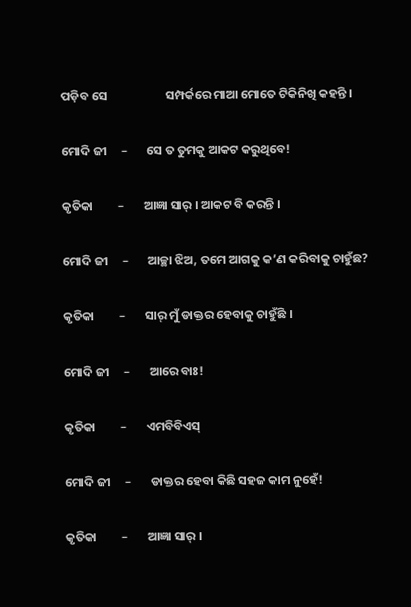ପଡ଼ିବ ସେ                     ସମ୍ପର୍କରେ ମାଆ ମୋତେ ଟିକିନିଖି କହନ୍ତି ।

ମୋଦି ଜୀ     –       ସେ ତ ତୁମକୁ ଆକଟ କରୁଥିବେ!

କୃତିକା         –       ଆଜ୍ଞା ସାର୍ । ଆକଟ ବି କରନ୍ତି ।

ମୋଦି ଜୀ     –       ଆଚ୍ଛା ଝିଅ, ତମେ ଆଗକୁ କ’ଣ କରିବାକୁ ଚାହୁଁଛ?

କୃତିକା         –       ସାର୍ ମୁଁ ଡାକ୍ତର ହେବାକୁ ଚାହୁଁଛି ।

ମୋଦି ଜୀ     –       ଆରେ ବାଃ!

କୃତିକା         –       ଏମବିବିଏସ୍

ମୋଦି ଜୀ     –       ଡାକ୍ତର ହେବା କିଛି ସହଜ କାମ ନୁହେଁ!

କୃତିକା         –       ଆଜ୍ଞା ସାର୍ ।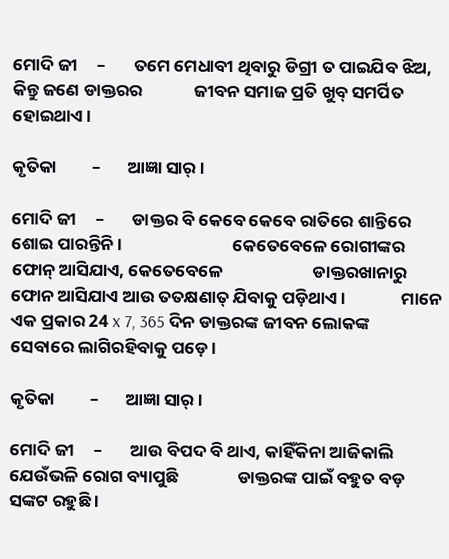ମୋଦି ଜୀ     –       ତମେ ମେଧାବୀ ଥିବାରୁ ଡିଗ୍ରୀ ତ ପାଇଯିବ ଝିଅ, କିନ୍ତୁ ଜଣେ ଡାକ୍ତରର             ଜୀବନ ସମାଜ ପ୍ରତି ଖୁବ୍ ସମର୍ପିତ ହୋଇଥାଏ ।

କୃତିକା         –       ଆଜ୍ଞା ସାର୍ ।

ମୋଦି ଜୀ     –       ଡାକ୍ତର ବି କେବେ କେବେ ରାତିରେ ଶାନ୍ତିରେ ଶୋଇ ପାରନ୍ତିନି ।                            କେତେବେଳେ ରୋଗୀଙ୍କର ଫୋନ୍ ଆସିଯାଏ, କେତେବେଳେ                       ଡାକ୍ତରଖାନାରୁ ଫୋନ ଆସିଯାଏ ଆଉ ତତକ୍ଷଣାତ୍ ଯିବାକୁ ପଡ଼ିଥାଏ ।              ମାନେ ଏକ ପ୍ରକାର 24 x 7, 365 ଦିନ ଡାକ୍ତରଙ୍କ ଜୀବନ ଲୋକଙ୍କ           ସେବାରେ ଲାଗିରହିବାକୁ ପଡ଼େ ।

କୃତିକା         –       ଆଜ୍ଞା ସାର୍ ।

ମୋଦି ଜୀ     –       ଆଉ ବିପଦ ବି ଥାଏ, କାହିଁକିନା ଆଜିକାଲି ଯେଉଁଭଳି ରୋଗ ବ୍ୟାପୁଛି               ଡାକ୍ତରଙ୍କ ପାଇଁ ବହୁତ ବଡ଼ ସଙ୍କଟ ରହୁଛି ।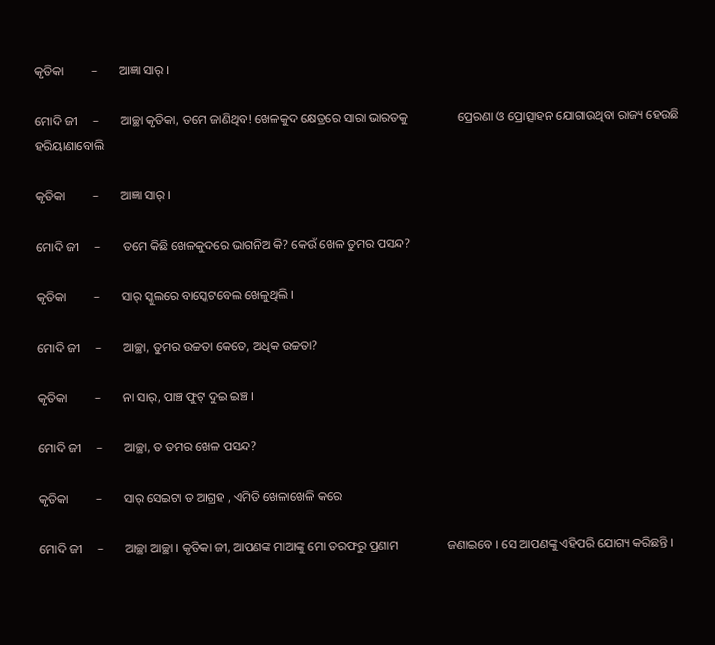କୃତିକା         –       ଆଜ୍ଞା ସାର୍ ।

ମୋଦି ଜୀ     –       ଆଚ୍ଛା କୃତିକା, ତମେ ଜାଣିଥିବ! ଖେଳକୁଦ କ୍ଷେତ୍ରରେ ସାରା ଭାରତକୁ                ପ୍ରେରଣା ଓ ପ୍ରୋତ୍ସାହନ ଯୋଗାଉଥିବା ରାଜ୍ୟ ହେଉଛି ହରିୟାଣାବୋଲି

କୃତିକା         –       ଆଜ୍ଞା ସାର୍ ।

ମୋଦି ଜୀ     –       ତମେ କିଛି ଖେଳକୁଦରେ ଭାଗନିଅ କି? କେଉଁ ଖେଳ ତୁମର ପସନ୍ଦ?

କୃତିକା         –       ସାର୍ ସ୍କୁଲରେ ବାସ୍କେଟବେଲ ଖେଳୁଥିଲି ।

ମୋଦି ଜୀ     –       ଆଚ୍ଛା, ତୁମର ଉଚ୍ଚତା କେତେ, ଅଧିକ ଉଚ୍ଚତା?

କୃତିକା         –       ନା ସାର୍, ପାଞ୍ଚ ଫୁଟ୍ ଦୁଇ ଇଞ୍ଚ ।

ମୋଦି ଜୀ     –       ଆଚ୍ଛା, ତ ତମର ଖେଳ ପସନ୍ଦ?

କୃତିକା         –       ସାର୍ ସେଇଟା ତ ଆଗ୍ରହ , ଏମିତି ଖେଳାଖେଳି କରେ

ମୋଦି ଜୀ     –       ଆଚ୍ଛା ଆଚ୍ଛା । କୃତିକା ଜୀ, ଆପଣଙ୍କ ମାଆଙ୍କୁ ମୋ ତରଫରୁ ପ୍ରଣାମ                ଜଣାଇବେ । ସେ ଆପଣଙ୍କୁ ଏହିପରି ଯୋଗ୍ୟ କରିଛନ୍ତି ।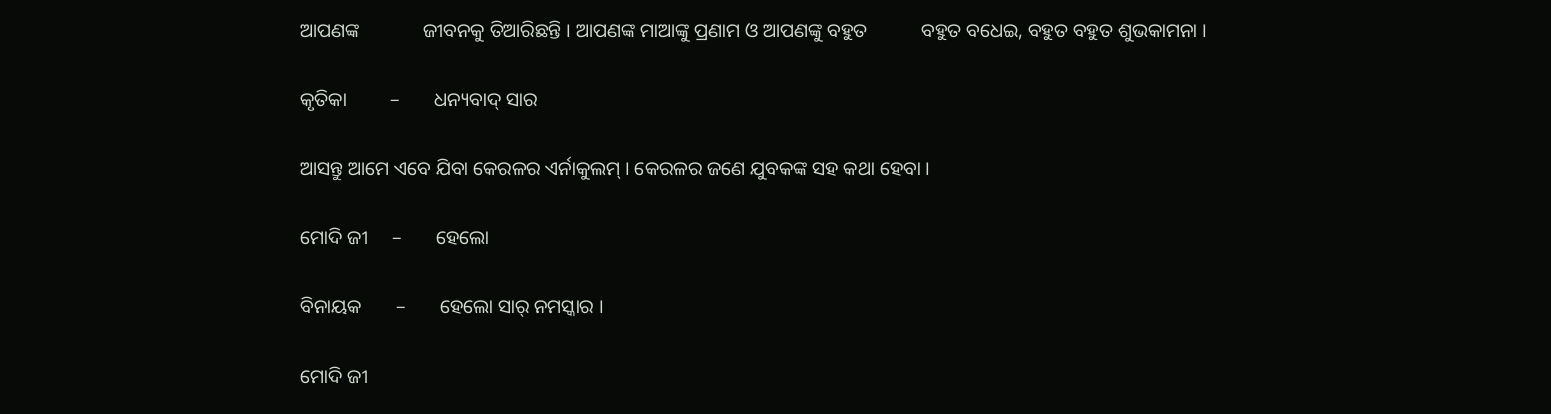ଆପଣଙ୍କ             ଜୀବନକୁ ତିଆରିଛନ୍ତି । ଆପଣଙ୍କ ମାଆଙ୍କୁ ପ୍ରଣାମ ଓ ଆପଣଙ୍କୁ ବହୁତ           ବହୁତ ବଧେଇ, ବହୁତ ବହୁତ ଶୁଭକାମନା ।

କୃତିକା         –       ଧନ୍ୟବାଦ୍ ସାର

ଆସନ୍ତୁ ଆମେ ଏବେ ଯିବା କେରଳର ଏର୍ନାକୁଲମ୍ । କେରଳର ଜଣେ ଯୁବକଙ୍କ ସହ କଥା ହେବା ।

ମୋଦି ଜୀ     –       ହେଲୋ

ବିନାୟକ       –       ହେଲୋ ସାର୍ ନମସ୍କାର ।

ମୋଦି ଜୀ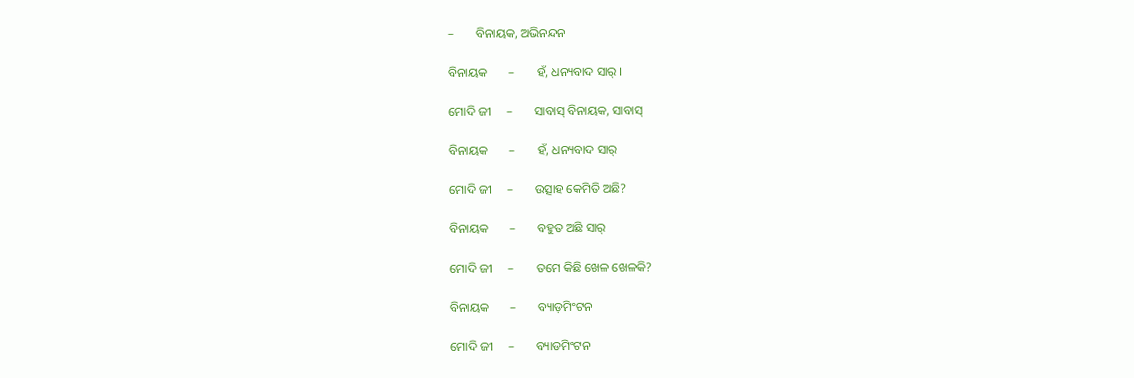–       ବିନାୟକ, ଅଭିନନ୍ଦନ

ବିନାୟକ       –       ହଁ, ଧନ୍ୟବାଦ ସାର୍ ।

ମୋଦି ଜୀ     –       ସାବାସ୍ ବିନାୟକ, ସାବାସ୍

ବିନାୟକ       –       ହଁ, ଧନ୍ୟବାଦ ସାର୍

ମୋଦି ଜୀ     –       ଉତ୍ସାହ କେମିତି ଅଛି?

ବିନାୟକ       –       ବହୁତ ଅଛି ସାର୍

ମୋଦି ଜୀ     –       ତମେ କିଛି ଖେଳ ଖେଳକି?

ବିନାୟକ       –       ବ୍ୟାଡ଼ମିଂଟନ

ମୋଦି ଜୀ     –       ବ୍ୟାଡମିଂଟନ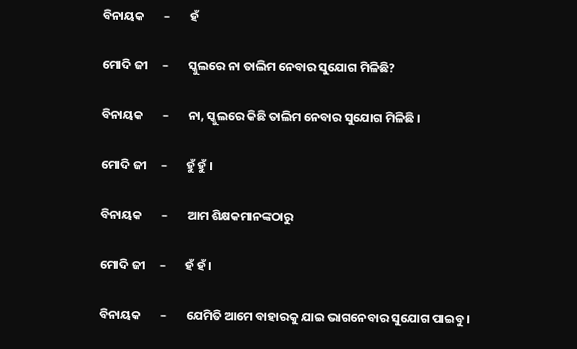ବିନାୟକ       –       ହଁ

ମୋଦି ଜୀ     –       ସ୍କୁଲରେ ନା ତାଲିମ ନେବାର ସୁଯୋଗ ମିଳିଛି?

ବିନାୟକ       –       ନା, ସ୍କୁଲରେ କିଛି ତାଲିମ ନେବାର ସୁଯୋଗ ମିଳିଛି ।

ମୋଦି ଜୀ     –       ହୁଁ ହୁଁ ।

ବିନାୟକ       –       ଆମ ଶିକ୍ଷକମାନଙ୍କଠାରୁ

ମୋଦି ଜୀ     –       ହଁ ହଁ ।

ବିନାୟକ       –       ଯେମିତି ଆମେ ବାହାରକୁ ଯାଇ ଭାଗନେବାର ସୁଯୋଗ ପାଇବୁ ।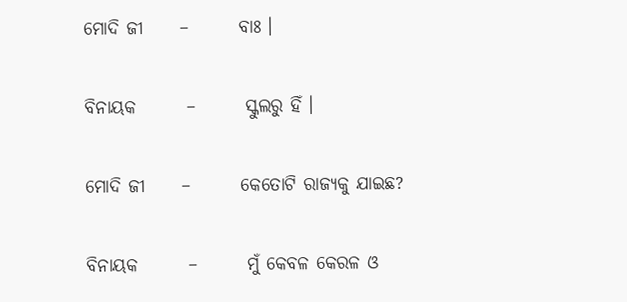ମୋଦି ଜୀ     –       ବାଃ ।

ବିନାୟକ       –       ସ୍କୁଲରୁ ହିଁ ।

ମୋଦି ଜୀ     –       କେତୋଟି ରାଜ୍ୟକୁ ଯାଇଛ?

ବିନାୟକ       –       ମୁଁ କେବଳ କେରଳ ଓ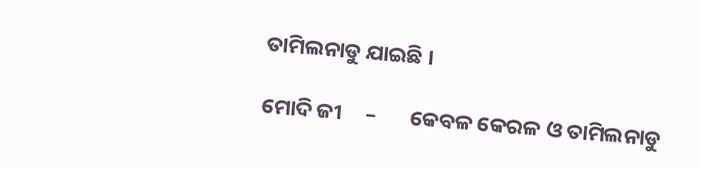ତାମିଲନାଡୁ ଯାଇଛି ।

ମୋଦି ଜୀ     –       କେବଳ କେରଳ ଓ ତାମିଲନାଡୁ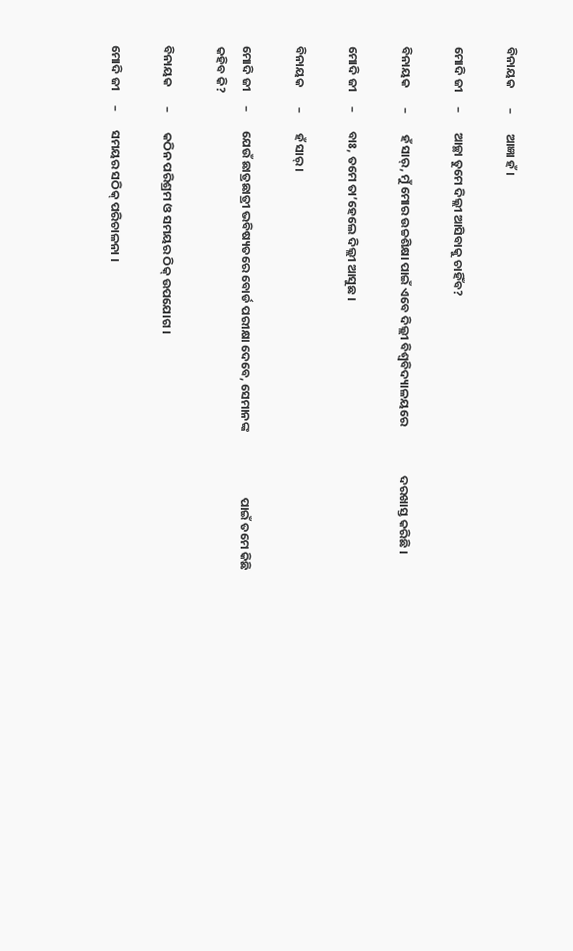ବିନାୟକ       –       ଆଜ୍ଞା ହଁ ।

ମୋଦି ଜୀ     –       ଆଚ୍ଛା ତୁମେ ଦିଲ୍ଲୀ ଆସିବାକୁ ଚାହିଁବ?

ବିନାୟକ       –       ହଁ ସାର୍, ମୁଁ ମୋର ଉଚ୍ଚଶିକ୍ଷା ପାଇଁ ଏବେ ଦିଲ୍ଲୀ ବିଶ୍ୱବିଦ୍ୟାଳୟରେ                  ଦରଖାସ୍ତ କରିଛି ।

ମୋଦି ଜୀ     –       ବାଃ, ତମେ ତା’ହେଲେ ଦିଲ୍ଲୀ ଆସୁଛ ।

ବିନାୟକ       –       ହଁ ସାର୍ ।

ମୋଦି ଜୀ     –       ଯେଉଁ ଛାତ୍ରଛାତ୍ରୀ ଭବିଷ୍ୟତରେ ବୋର୍ଡ ପରୀକ୍ଷା ଦେବେ, ସେମାନଙ୍କ                        ପାଇଁ ତମେ କିଛି କହିବ କି?

ବିନାୟକ       –       କଠିନ ପରିଶ୍ରମ ଓ ସମୟର ଠିକ୍ ଉପଯୋଗ ।

ମୋଦି ଜୀ     –       ସମୟର ସଠିକ୍ ପରିଚାଳନା ।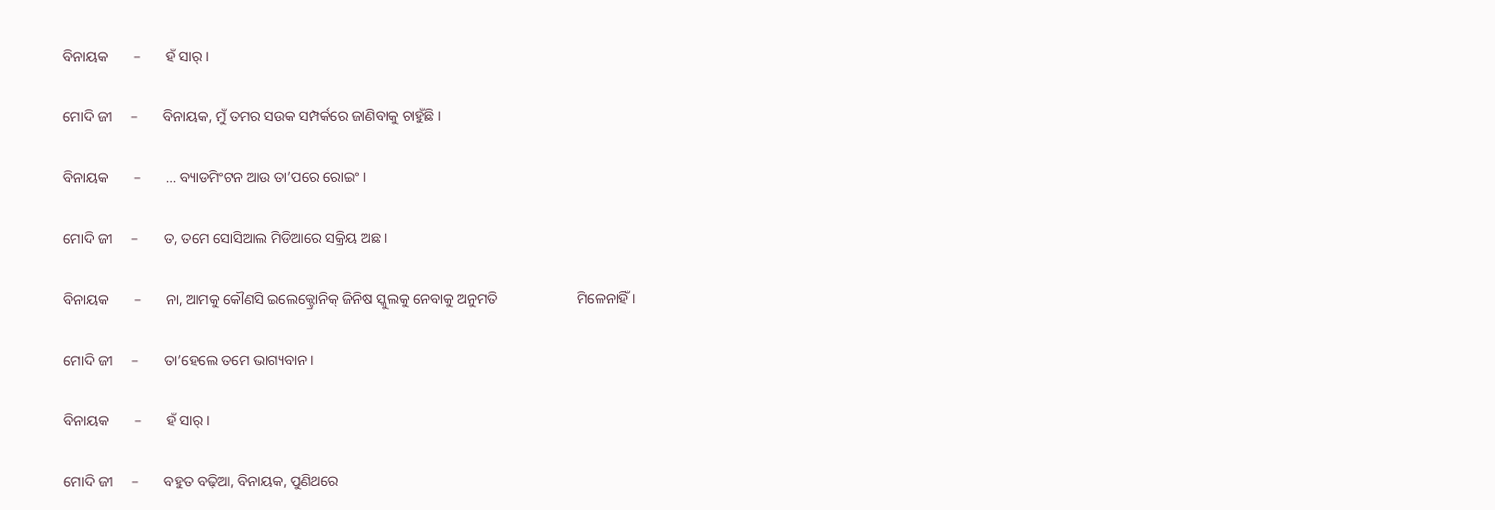ବିନାୟକ       –       ହଁ ସାର୍ ।

ମୋଦି ଜୀ     –       ବିନାୟକ, ମୁଁ ତମର ସଉକ ସମ୍ପର୍କରେ ଜାଣିବାକୁ ଚାହୁଁଛି ।

ବିନାୟକ       –       … ବ୍ୟାଡମିଂଟନ ଆଉ ତା’ପରେ ରୋଇଂ ।

ମୋଦି ଜୀ     –       ତ, ତମେ ସୋସିଆଲ ମିଡିଆରେ ସକ୍ରିୟ ଅଛ ।

ବିନାୟକ       –       ନା, ଆମକୁ କୌଣସି ଇଲେକ୍ଟ୍ରୋନିକ୍ ଜିନିଷ ସ୍କୁଲକୁ ନେବାକୁ ଅନୁମତି                      ମିଳେନାହିଁ ।

ମୋଦି ଜୀ     –       ତା’ହେଲେ ତମେ ଭାଗ୍ୟବାନ ।

ବିନାୟକ       –       ହଁ ସାର୍ ।

ମୋଦି ଜୀ     –       ବହୁତ ବଢ଼ିଆ, ବିନାୟକ, ପୁଣିଥରେ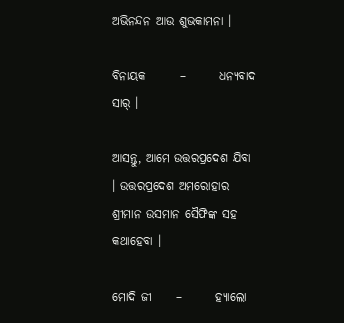ଅଭିନନ୍ଦନ ଆଉ ଶୁଭକାମନା ।

ବିନାୟକ       –       ଧନ୍ୟବାଦ ସାର୍ ।

ଆସନ୍ତୁ, ଆମେ ଉତ୍ତରପ୍ରଦେଶ ଯିବା । ଉତ୍ତରପ୍ରଦେଶ ଅମରୋହାର ଶ୍ରୀମାନ ଉସମାନ ସୈଫିଙ୍କ ସହ କଥାହେବା ।

ମୋଦି ଜୀ     –       ହ୍ୟାଲୋ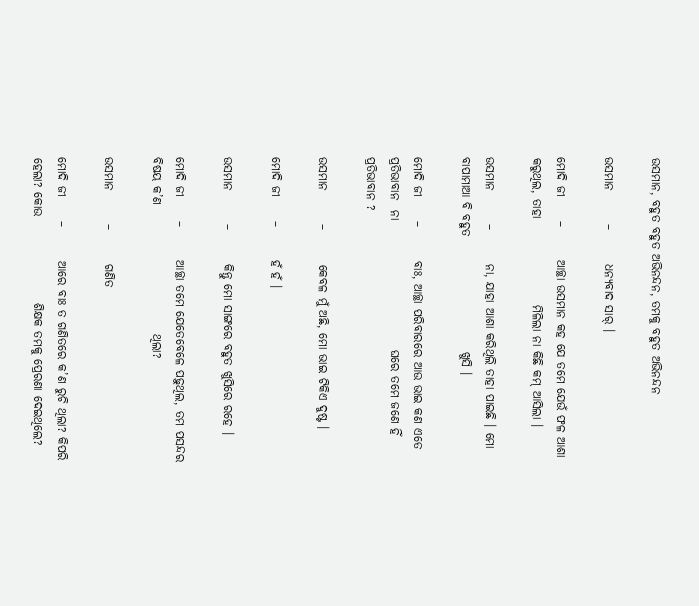ଉସମାନ, ବହୁତ ବହୁତ ଅଭିନନ୍ଦନ, ତମକୁ ବହୁତ ଅଭିନନ୍ଦନ

ଉସମାନ       –       ଧନ୍ୟବାଦ ସାର୍ ।

ମୋଦି ଜୀ     –       ଆଚ୍ଛା ଉସମାନ କହ ଯେ ତମେ ଯେଉଁ ଫଳ ଆଶା କରୁଥିଲ, ତାହା                  ମିଳିଲା ନା କିଛି କମ୍ ଆସିଲା ।

ଉସମାନ       –       ନା, ଯାହା ଆଶା କରିଥିଲି ତାହା ପାଇଛି । ମୋ ବାପାମାଆ ବି ବହୁତ                        ଖୁସି ।

ମୋଦି ଜୀ     –       ବାଃ, ଆଚ୍ଛା ପରିବାରରେ ଆଉ ଭାଇ କଣ ଏତେ ପ୍ରତିଭାବାନ  ନା                           ଘରେ ତମେ ଜଣେ ହିଁ ପ୍ରତିଭାବାନ ?

ଉସମାନ       –       କେବଳ ମୁଁ ଅଛି, ମୋ ଭାଇ ଟିକିଏ ଦୁଷ୍ଟ ।

ମୋଦି ଜୀ     –       ହଁ ହଁ ।

ଉସମାନ       –       କିନ୍ତୁ ମୋ ସାଙ୍ଗରେ ବହୁତ ଖୁସିରେ ରହେ ।

ମୋଦି ଜୀ     –       ଆଚ୍ଛା ତମେ ଯେତେବେଳେ ପଢ଼ୁଥିଲ, ତମ ପସନ୍ଦର ବିଷୟ କ’ଣ                           ଥିଲା?

ଉସମାନ       –       ଗଣିତ

ମୋଦି ଜୀ     –       ଆରେ ବାଃ ତ ଗଣିତରେ କ’ଣ ରୁଚି ଥିଲା? କିପରି ହେଲା? କୋଉ                  ଶିକ୍ଷକ ତମକୁ ପ୍ରେରଣା ଦେଇଥିଲେ?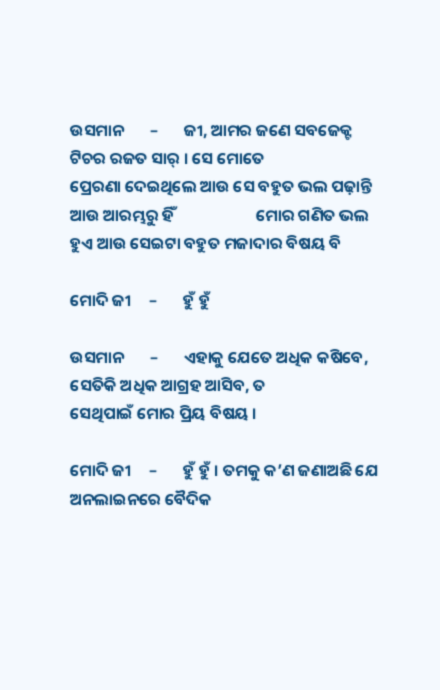ଉସମାନ       –       ଜୀ, ଆମର ଜଣେ ସବଜେକ୍ଟ ଟିଚର ରଜତ ସାର୍ । ସେ ମୋତେ                            ପ୍ରେରଣା ଦେଇଥିଲେ ଆଉ ସେ ବହୁତ ଭଲ ପଢ଼ାନ୍ତି ଆଉ ଆରମ୍ଭରୁ ହିଁ                      ମୋର ଗଣିତ ଭଲ ହୁଏ ଆଉ ସେଇଟା ବହୁତ ମଜାଦାର ବିଷୟ ବି

ମୋଦି ଜୀ     –       ହୁଁ ହୁଁ

ଉସମାନ       –       ଏହାକୁ ଯେତେ ଅଧିକ କଷିବେ, ସେତିକି ଅଧିକ ଆଗ୍ରହ ଆସିବ, ତ                 ସେଥିପାଇଁ ମୋର ପ୍ରିୟ ବିଷୟ ।

ମୋଦି ଜୀ     –       ହୁଁ ହୁଁ । ତମକୁ କ’ଣ ଜଣାଅଛି ଯେ ଅନଲାଇନରେ ବୈଦିକ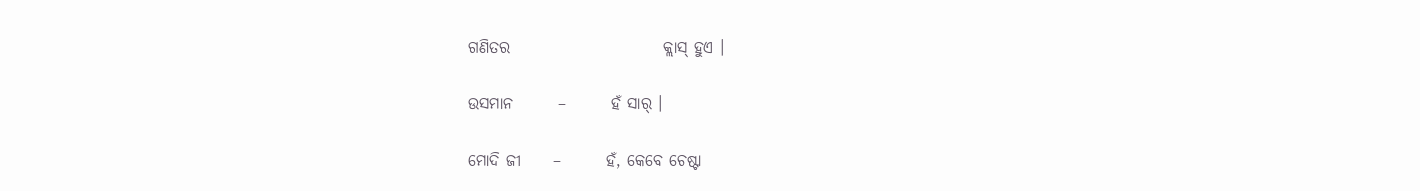ଗଣିତର                        କ୍ଲାସ୍ ହୁଏ ।

ଉସମାନ       –       ହଁ ସାର୍ ।

ମୋଦି ଜୀ     –       ହଁ, କେବେ ଚେଷ୍ଟା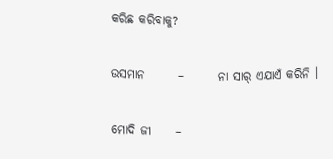କରିଛ କରିବାକୁ?

ଉସମାନ       –       ନା ସାର୍ ଏଯାଏଁ କରିନି ।

ମୋଦି ଜୀ     –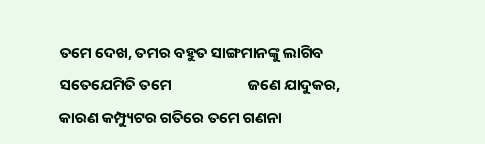ତମେ ଦେଖ, ତମର ବହୁତ ସାଙ୍ଗମାନଙ୍କୁ ଲାଗିବ ସତେଯେମିତି ତମେ                      ଜଣେ ଯାଦୁକର, କାରଣ କମ୍ପ୍ୟୁଟର ଗତିରେ ତମେ ଗଣନା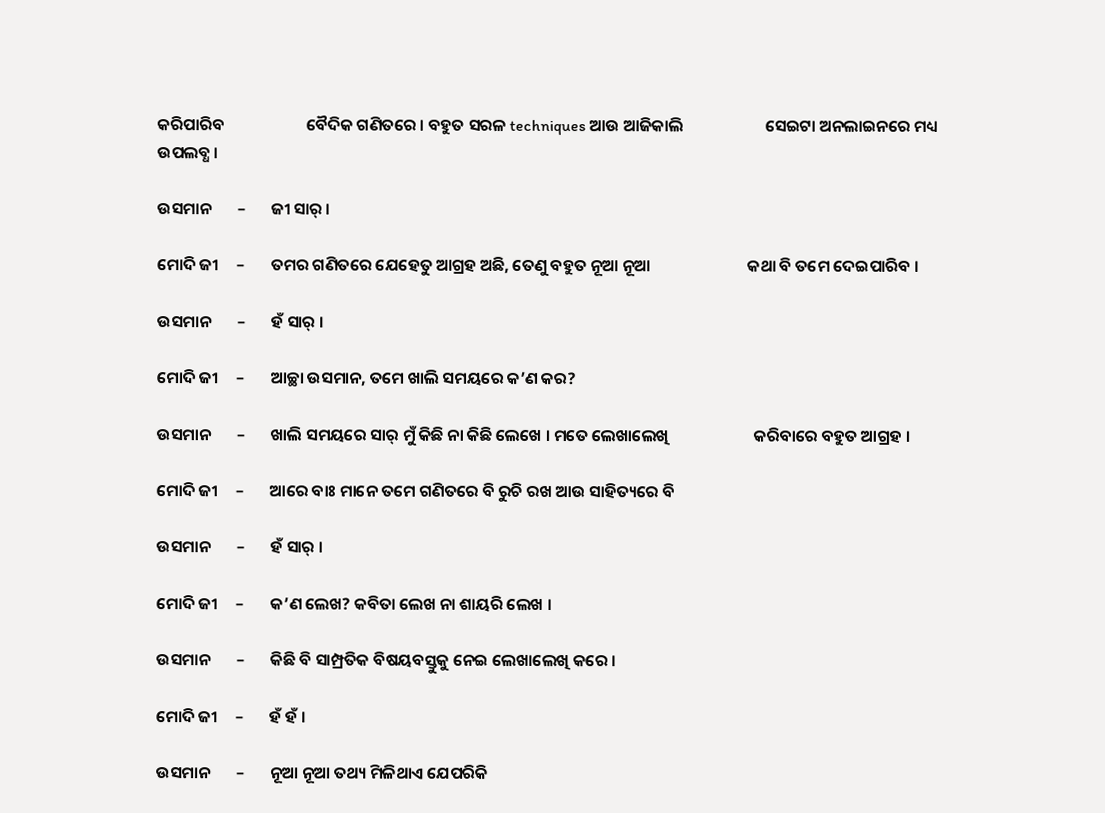କରିପାରିବ                      ବୈଦିକ ଗଣିତରେ । ବହୁତ ସରଳ techniques ଆଉ ଆଜିକାଲି                      ସେଇଟା ଅନଲାଇନରେ ମଧ୍ୟ ଉପଲବ୍ଧ ।

ଉସମାନ       –       ଜୀ ସାର୍ ।

ମୋଦି ଜୀ     –       ତମର ଗଣିତରେ ଯେହେତୁ ଆଗ୍ରହ ଅଛି, ତେଣୁ ବହୁତ ନୂଆ ନୂଆ                          କଥା ବି ତମେ ଦେଇପାରିବ ।

ଉସମାନ       –       ହଁ ସାର୍ ।

ମୋଦି ଜୀ     –       ଆଚ୍ଛା ଉସମାନ, ତମେ ଖାଲି ସମୟରେ କ’ଣ କର?

ଉସମାନ       –       ଖାଲି ସମୟରେ ସାର୍ ମୁଁ କିଛି ନା କିଛି ଲେଖେ । ମତେ ଲେଖାଲେଖି                       କରିବାରେ ବହୁତ ଆଗ୍ରହ ।

ମୋଦି ଜୀ     –       ଆରେ ବାଃ ମାନେ ତମେ ଗଣିତରେ ବି ରୁଚି ରଖ ଆଉ ସାହିତ୍ୟରେ ବି

ଉସମାନ       –       ହଁ ସାର୍ ।

ମୋଦି ଜୀ     –       କ’ଣ ଲେଖ? କବିତା ଲେଖ ନା ଶାୟରି ଲେଖ ।

ଉସମାନ       –       କିଛି ବି ସାମ୍ପ୍ରତିକ ବିଷୟବସ୍ତୁକୁ ନେଇ ଲେଖାଲେଖି କରେ ।

ମୋଦି ଜୀ     –       ହଁ ହଁ ।

ଉସମାନ       –       ନୂଆ ନୂଆ ତଥ୍ୟ ମିଳିଥାଏ ଯେପରିକି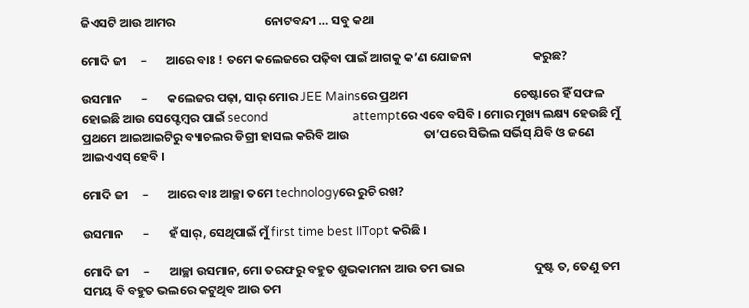ଜିଏସଟି ଆଉ ଆମର                                ନୋଟବନ୍ଦୀ … ସବୁ କଥା

ମୋଦି ଜୀ     –       ଆରେ ବାଃ ! ତମେ କଲେଜରେ ପଢ଼ିବା ପାଇଁ ଆଗକୁ କ’ଣ ଯୋଜନା                      କରୁଛ?

ଉସମାନ       –       କଲେଜର ପଢ଼ା, ସାର୍ ମୋର JEE Mainsରେ ପ୍ରଥମ                                      ଚେଷ୍ଟାରେ ହିଁ ସଫଳ ହୋଇଛି ଆଉ ସେପ୍ଟେମ୍ବର ପାଇଁ second                            attemptରେ ଏବେ ବସିବି । ମୋର ମୁଖ୍ୟ ଲକ୍ଷ୍ୟ ହେଉଛି ମୁଁ                              ପ୍ରଥମେ ଆଇଆଇଟିରୁ ବ୍ୟାଚଲର ଡିଗ୍ରୀ ହାସଲ କରିବି ଆଉ                           ତା’ପରେ ସିଭିଲ ସର୍ଭିସ୍ ଯିବି ଓ ଜଣେ ଆଇଏଏସ୍ ହେବି ।

ମୋଦି ଜୀ     –       ଆରେ ବାଃ ଆଚ୍ଛା ତମେ technologyରେ ରୁଚି ରଖ?

ଉସମାନ       –       ହଁ ସାର୍, ସେଥିପାଇଁ ମୁଁ first time best IITopt କରିଛି ।

ମୋଦି ଜୀ     –       ଆଚ୍ଛା ଉସମାନ, ମୋ ତରଫରୁ ବହୁତ ଶୁଭକାମନା ଆଉ ତମ ଭାଇ                         ଦୁଷ୍ଟ ତ, ତେଣୁ ତମ ସମୟ ବି ବହୁତ ଭଲରେ କଟୁଥିବ ଆଉ ତମ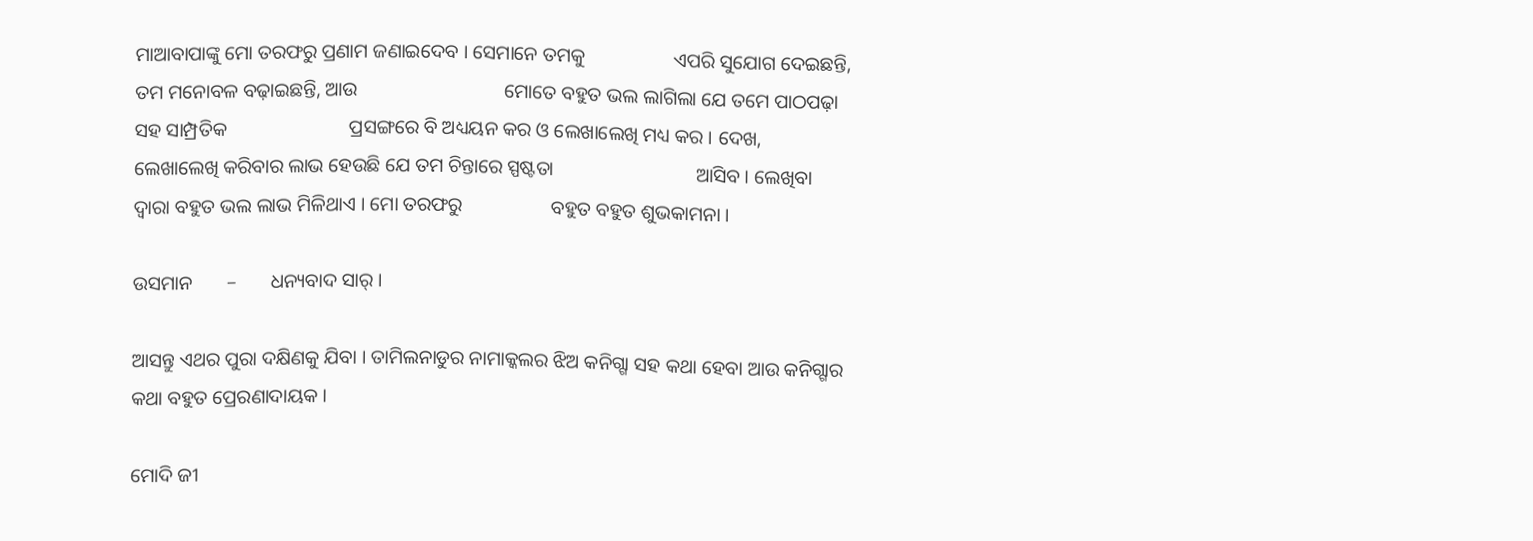ମାଆବାପାଙ୍କୁ ମୋ ତରଫରୁ ପ୍ରଣାମ ଜଣାଇଦେବ । ସେମାନେ ତମକୁ                  ଏପରି ସୁଯୋଗ ଦେଇଛନ୍ତି, ତମ ମନୋବଳ ବଢ଼ାଇଛନ୍ତି, ଆଉ                              ମୋତେ ବହୁତ ଭଲ ଲାଗିଲା ଯେ ତମେ ପାଠପଢ଼ା ସହ ସାମ୍ପ୍ରତିକ                         ପ୍ରସଙ୍ଗରେ ବି ଅଧ୍ୟୟନ କର ଓ ଲେଖାଲେଖି ମଧ୍ୟ କର । ଦେଖ,                                  ଲେଖାଲେଖି କରିବାର ଲାଭ ହେଉଛି ଯେ ତମ ଚିନ୍ତାରେ ସ୍ପଷ୍ଟତା                             ଆସିବ । ଲେଖିବା ଦ୍ୱାରା ବହୁତ ଭଲ ଲାଭ ମିଳିଥାଏ । ମୋ ତରଫରୁ                  ବହୁତ ବହୁତ ଶୁଭକାମନା ।

ଉସମାନ       –       ଧନ୍ୟବାଦ ସାର୍ ।

ଆସନ୍ତୁ ଏଥର ପୁରା ଦକ୍ଷିଣକୁ ଯିବା । ତାମିଲନାଡୁର ନାମାକ୍କଲର ଝିଅ କନିଗ୍ଗା ସହ କଥା ହେବା ଆଉ କନିଗ୍ଗାର କଥା ବହୁତ ପ୍ରେରଣାଦାୟକ ।

ମୋଦି ଜୀ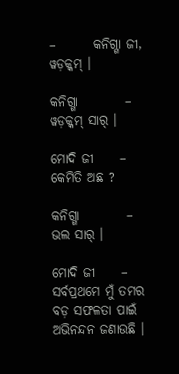–       କନିଗ୍ଗା ଜୀ, ୱଡ଼କ୍କମ୍ ।

କନିଗ୍ଗା         –       ୱଡ଼କ୍କମ୍ ସାର୍ ।

ମୋଦି ଜୀ     –       କେମିତି ଅଛ ?

କନିଗ୍ଗା         –       ଭଲ ସାର୍ ।

ମୋଦି ଜୀ     –       ସର୍ବପ୍ରଥମେ ମୁଁ ତମର ବଡ଼ ସଫଳତା ପାଇଁ ଅଭିନନ୍ଦନ ଜଣାଉଛି ।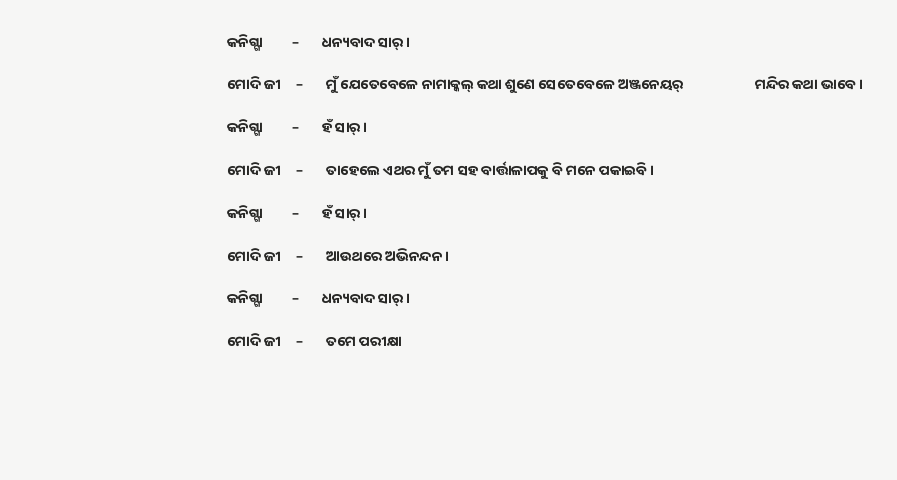କନିଗ୍ଗା         –       ଧନ୍ୟବାଦ ସାର୍ ।

ମୋଦି ଜୀ     –       ମୁଁ ଯେତେବେଳେ ନାମାକ୍କଲ୍ କଥା ଶୁଣେ ସେତେବେଳେ ଅଞ୍ଜନେୟର୍                      ମନ୍ଦିର କଥା ଭାବେ ।

କନିଗ୍ଗା         –       ହଁ ସାର୍ ।

ମୋଦି ଜୀ     –       ତାହେଲେ ଏଥର ମୁଁ ତମ ସହ ବାର୍ତ୍ତାଳାପକୁ ବି ମନେ ପକାଇବି ।

କନିଗ୍ଗା         –       ହଁ ସାର୍ ।

ମୋଦି ଜୀ     –       ଆଉଥରେ ଅଭିନନ୍ଦନ ।

କନିଗ୍ଗା         –       ଧନ୍ୟବାଦ ସାର୍ ।

ମୋଦି ଜୀ     –       ତମେ ପରୀକ୍ଷା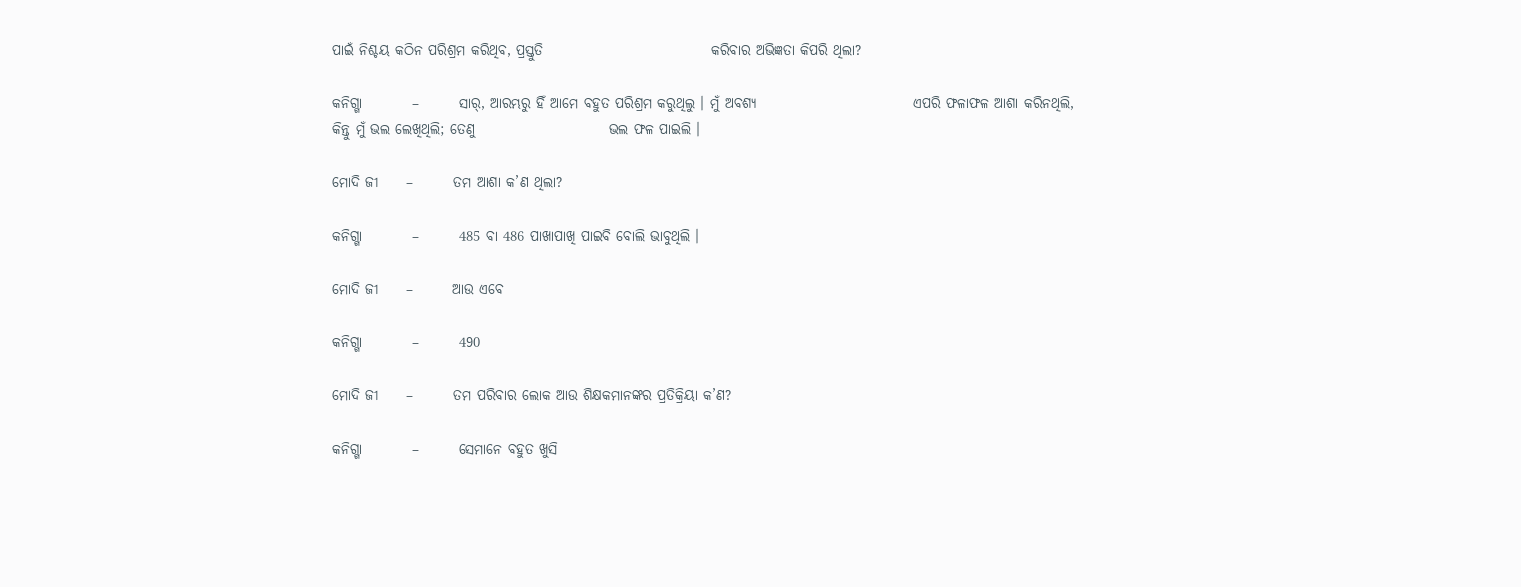ପାଇଁ ନିଶ୍ଚୟ କଠିନ ପରିଶ୍ରମ କରିଥିବ, ପ୍ରସ୍ତୁତି                              କରିବାର ଅଭିଜ୍ଞତା କିପରି ଥିଲା?

କନିଗ୍ଗା         –       ସାର୍, ଆରମ୍ଭରୁ ହିଁ ଆମେ ବହୁତ ପରିଶ୍ରମ କରୁଥିଲୁ । ମୁଁ ଅବଶ୍ୟ                            ଏପରି ଫଳାଫଳ ଆଶା କରିନଥିଲି, କିନ୍ତୁ ମୁଁ ଭଲ ଲେଖିଥିଲି; ତେଣୁ                        ଭଲ ଫଳ ପାଇଲି ।

ମୋଦି ଜୀ     –       ତମ ଆଶା କ’ଣ ଥିଲା?

କନିଗ୍ଗା         –       485 ବା 486 ପାଖାପାଖି ପାଇବି ବୋଲି ଭାବୁଥିଲି ।

ମୋଦି ଜୀ     –       ଆଉ ଏବେ

କନିଗ୍ଗା         –       490

ମୋଦି ଜୀ     –       ତମ ପରିବାର ଲୋକ ଆଉ ଶିକ୍ଷକମାନଙ୍କର ପ୍ରତିକ୍ରିୟା କ’ଣ?

କନିଗ୍ଗା         –       ସେମାନେ ବହୁତ ଖୁସି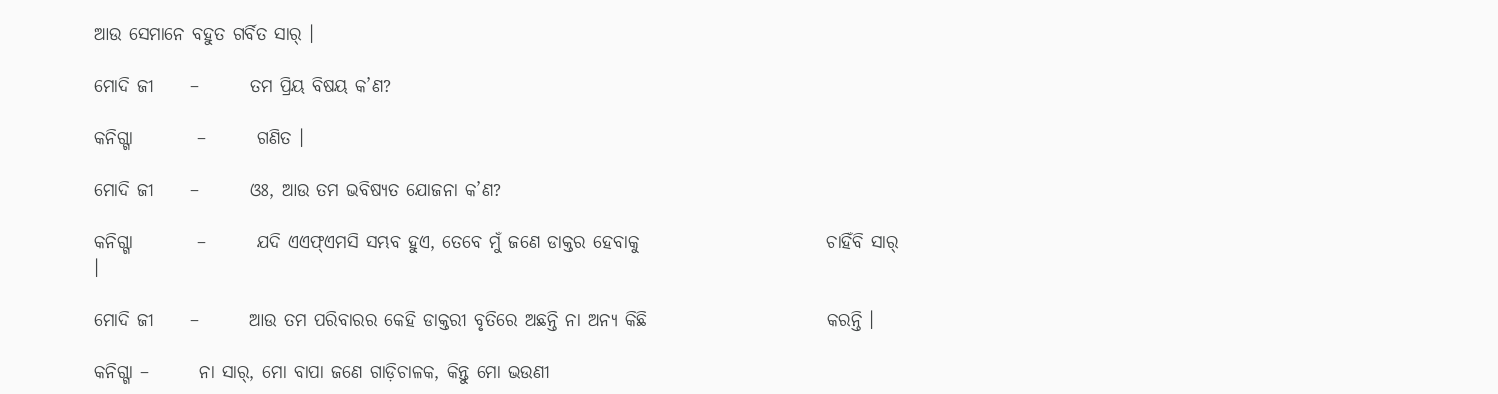ଆଉ ସେମାନେ ବହୁତ ଗର୍ବିତ ସାର୍ ।

ମୋଦି ଜୀ     –       ତମ ପ୍ରିୟ ବିଷୟ କ’ଣ?

କନିଗ୍ଗା         –       ଗଣିତ ।

ମୋଦି ଜୀ     –       ଓଃ, ଆଉ ତମ ଭବିଷ୍ୟତ ଯୋଜନା କ’ଣ?

କନିଗ୍ଗା         –       ଯଦି ଏଏଫ୍ଏମସି ସମ୍ଭବ ହୁଏ, ତେବେ ମୁଁ ଜଣେ ଡାକ୍ତର ହେବାକୁ                          ଚାହିଁବି ସାର୍ ।

ମୋଦି ଜୀ     –       ଆଉ ତମ ପରିବାରର କେହି ଡାକ୍ତରୀ ବୃତିରେ ଅଛନ୍ତି ନା ଅନ୍ୟ କିଛି                         କରନ୍ତି ।

କନିଗ୍ଗା –       ନା ସାର୍, ମୋ ବାପା ଜଣେ ଗାଡ଼ିଚାଳକ, କିନ୍ତୁ ମୋ ଭଉଣୀ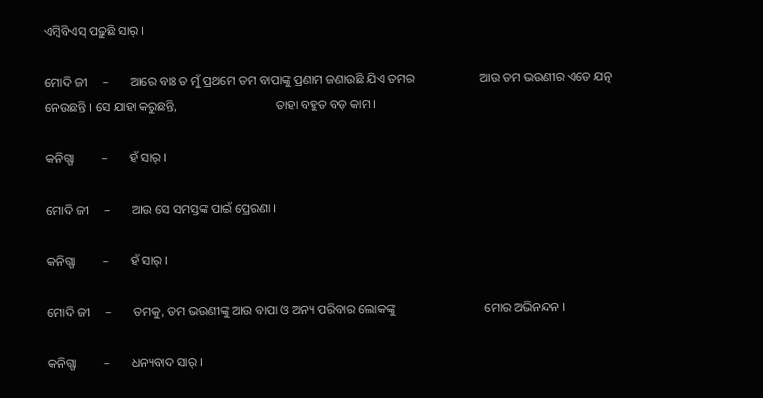ଏମ୍ବିବିଏସ୍ ପଢ଼ୁଛି ସାର୍ ।

ମୋଦି ଜୀ     –       ଆରେ ବାଃ ତ ମୁଁ ପ୍ରଥମେ ତମ ବାପାଙ୍କୁ ପ୍ରଣାମ ଜଣାଉଛି ଯିଏ ତମର                     ଆଉ ତମ ଭଉଣୀର ଏତେ ଯତ୍ନ ନେଉଛନ୍ତି । ସେ ଯାହା କରୁଛନ୍ତି,                                ତାହା ବହୁତ ବଡ଼ କାମ ।

କନିଗ୍ଗା         –       ହଁ ସାର୍ ।

ମୋଦି ଜୀ     –       ଆଉ ସେ ସମସ୍ତଙ୍କ ପାଇଁ ପ୍ରେରଣା ।

କନିଗ୍ଗା         –       ହଁ ସାର୍ ।

ମୋଦି ଜୀ     –       ତମକୁ, ତମ ଭଉଣୀଙ୍କୁ ଆଉ ବାପା ଓ ଅନ୍ୟ ପରିବାର ଲୋକଙ୍କୁ                             ମୋର ଅଭିନନ୍ଦନ ।

କନିଗ୍ଗା         –       ଧନ୍ୟବାଦ ସାର୍ ।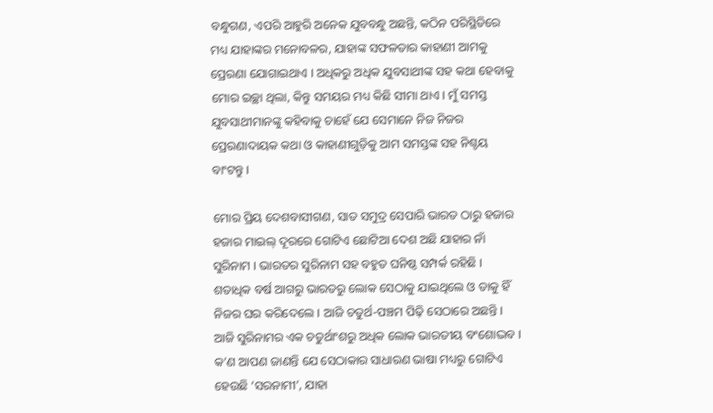ବନ୍ଧୁଗଣ, ଏପରି ଆହୁରି ଅନେକ ଯୁବବନ୍ଧୁ ଅଛନ୍ତି, କଠିନ ପରିସ୍ଥିତିରେ ମଧ୍ୟ ଯାହାଙ୍କର ମନୋବଳର, ଯାହାଙ୍କ ସଫଳତାର କାହାଣୀ ଆମକୁ ପ୍ରେରଣା ଯୋଗାଇଥାଏ । ଅଧିକରୁ ଅଧିକ ଯୁବସାଥୀଙ୍କ ସହ କଥା ହେବାକୁ ମୋର ଇଚ୍ଛା ଥିଲା, କିନ୍ତୁ ସମୟର ମଧ୍ୟ କିଛି ସୀମା ଥାଏ । ମୁଁ ସମସ୍ତ ଯୁବସାଥୀମାନଙ୍କୁ କହିବାକୁ ଚାହେଁ ଯେ ସେମାନେ ନିଜ ନିଜର ପ୍ରେରଣାଦାୟକ କଥା ଓ କାହାଣୀଗୁଡ଼ିକୁ ଆମ ସମସ୍ତଙ୍କ ସହ ନିଶ୍ଚୟ ବାଂଟନ୍ତୁ ।

ମୋର ପ୍ରିୟ ଦେଶବାସୀଗଣ, ସାତ ସମୁଦ୍ର ସେପାରି ଭାରତ ଠାରୁ ହଜାର ହଜାର ମାଇଲ୍ ଦୂରରେ ଗୋଟିଏ ଛୋଟିଆ ଦେଶ ଅଛି ଯାହାର ନାଁ ସୁରିନାମ । ଭାରତର ସୁରିନାମ ସହ ବହୁତ ଘନିଷ୍ଠ ସମ୍ପର୍କ ରହିଛି । ଶତାଧିକ ବର୍ଷ ଆଗରୁ ଭାରତରୁ ଲୋକ ସେଠାକୁ ଯାଇଥିଲେ ଓ ତାକୁ ହିଁ ନିଜର ଘର କରିଦେଲେ । ଆଜି ଚତୁର୍ଥ-ପଞ୍ଚମ ପିଢ଼ି ସେଠାରେ ଅଛନ୍ତି । ଆଜି ସୁରିନାମର ଏକ ଚତୁର୍ଥାଂଶରୁ ଅଧିକ ଲୋକ ଭାରତୀୟ ବଂଶୋଦ୍ଭବ । କ’ଣ ଆପଣ ଜାଣନ୍ତି ଯେ ସେଠାକାର ସାଧାରଣ ଭାଷା ମଧ୍ୟରୁ ଗୋଟିଏ ହେଉଛି ‘ସରନାମୀ’, ଯାହା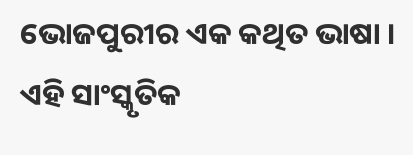ଭୋଜପୁରୀର ଏକ କଥିତ ଭାଷା । ଏହି ସାଂସ୍କୃତିକ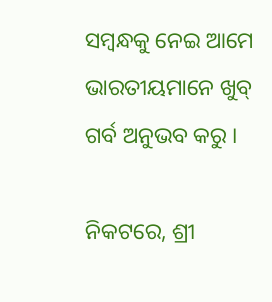ସମ୍ବନ୍ଧକୁ ନେଇ ଆମେ ଭାରତୀୟମାନେ ଖୁବ୍ ଗର୍ବ ଅନୁଭବ କରୁ ।

ନିକଟରେ, ଶ୍ରୀ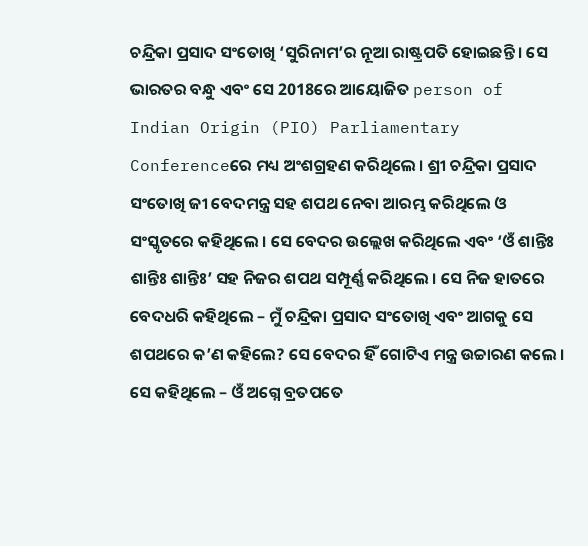ଚନ୍ଦ୍ରିକା ପ୍ରସାଦ ସଂତୋଖି ‘ସୁରିନାମ’ର ନୂଆ ରାଷ୍ଟ୍ରପତି ହୋଇଛନ୍ତି । ସେ ଭାରତର ବନ୍ଧୁ ଏବଂ ସେ 2018ରେ ଆୟୋଜିତ person of Indian Origin (PIO) Parliamentary Conferenceରେ ମଧ୍ୟ ଅଂଶଗ୍ରହଣ କରିଥିଲେ । ଶ୍ରୀ ଚନ୍ଦ୍ରିକା ପ୍ରସାଦ ସଂତୋଖି ଜୀ ବେଦମନ୍ତ୍ର ସହ ଶପଥ ନେବା ଆରମ୍ଭ କରିଥିଲେ ଓ ସଂସ୍କୃତରେ କହିଥିଲେ । ସେ ବେଦର ଉଲ୍ଲେଖ କରିଥିଲେ ଏବଂ ‘ଓଁ ଶାନ୍ତିଃ ଶାନ୍ତିଃ ଶାନ୍ତିଃ’ ସହ ନିଜର ଶପଥ ସମ୍ପୂର୍ଣ୍ଣ କରିଥିଲେ । ସେ ନିଜ ହାତରେ ବେଦଧରି କହିଥିଲେ – ମୁଁ ଚନ୍ଦ୍ରିକା ପ୍ରସାଦ ସଂତୋଖି ଏବଂ ଆଗକୁ ସେ ଶପଥରେ କ’ଣ କହିଲେ? ସେ ବେଦର ହିଁ ଗୋଟିଏ ମନ୍ତ୍ର ଉଚ୍ଚାରଣ କଲେ । ସେ କହିଥିଲେ – ଓଁ ଅଗ୍ନେ ବ୍ରତପତେ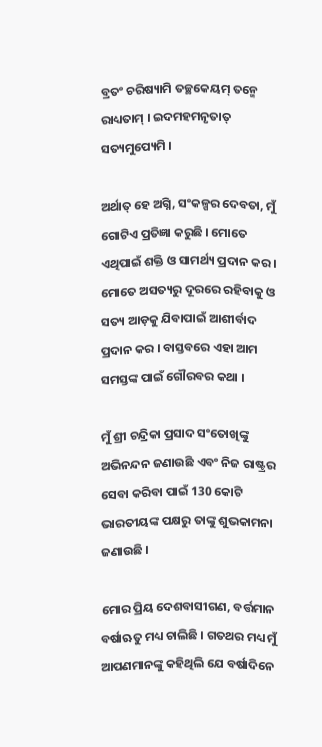ବ୍ରତଂ ଚରିଷ୍ୟାମି ତଚ୍ଛକେୟମ୍ ତନ୍ମେ ରାଧ୍ୟତାମ୍ । ଇଦମହମନୃତାତ୍ ସତ୍ୟମୁପ୍ୟେମି ।

ଅର୍ଥାତ୍ ହେ ଅଗ୍ନି, ସଂକଳ୍ପର ଦେବତା, ମୁଁ ଗୋଟିଏ ପ୍ରତିଜ୍ଞା କରୁଛି । ମୋତେ ଏଥିପାଇଁ ଶକ୍ତି ଓ ସାମର୍ଥ୍ୟ ପ୍ରଦାନ କର । ମୋତେ ଅସତ୍ୟରୁ ଦୂରରେ ରହିବାକୁ ଓ ସତ୍ୟ ଆଡ଼କୁ ଯିବାପାଇଁ ଆଶୀର୍ବାଦ ପ୍ରଦାନ କର । ବାସ୍ତବରେ ଏହା ଆମ ସମସ୍ତଙ୍କ ପାଇଁ ଗୌରବର କଥା ।

ମୁଁ ଶ୍ରୀ ଚନ୍ଦ୍ରିକା ପ୍ରସାଦ ସଂତୋଖିଙ୍କୁ ଅଭିନନ୍ଦନ ଜଣାଉଛି ଏବଂ ନିଜ ରାଷ୍ଟ୍ରର ସେବା କରିବା ପାଇଁ 130 କୋଟି ଭାରତୀୟଙ୍କ ପକ୍ଷରୁ ତାଙ୍କୁ ଶୁଭକାମନା ଜଣାଉଛି ।

ମୋର ପ୍ରିୟ ଦେଶବାସୀଗଣ, ବର୍ତ୍ତମାନ ବର୍ଷାଋତୁ ମଧ୍ୟ ଚାଲିଛି । ଗତଥର ମଧ୍ୟ ମୁଁ ଆପଣମାନଙ୍କୁ କହିଥିଲି ଯେ ବର୍ଷାଦିନେ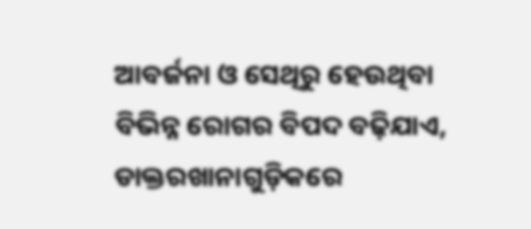ଆବର୍ଜନା ଓ ସେଥିରୁ ହେଉଥିବା ବିଭିନ୍ନ ରୋଗର ବିପଦ ବଢ଼ିଯାଏ, ଡାକ୍ତରଖାନାଗୁଡ଼ିକରେ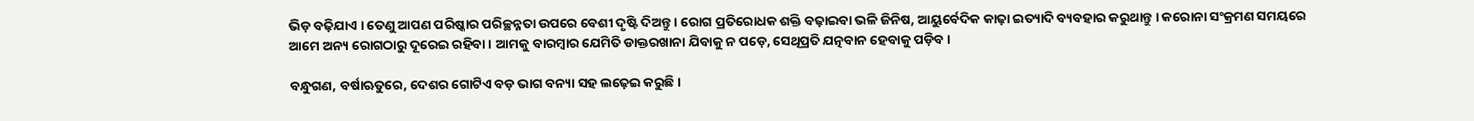ଭିଡ଼ ବଢ଼ିଯାଏ । ତେଣୁ ଆପଣ ପରିଷ୍କାର ପରିଚ୍ଛନ୍ନତା ଉପରେ ବେଶୀ ଦୃଷ୍ଟି ଦିଅନ୍ତୁ । ରୋଗ ପ୍ରତିରୋଧକ ଶକ୍ତି ବଢ଼ାଇବା ଭଳି ଜିନିଷ, ଆୟୁର୍ବେଦିକ କାଢ଼ା ଇତ୍ୟାଦି ବ୍ୟବହାର କରୁଥାନ୍ତୁ । କରୋନା ସଂକ୍ରମଣ ସମୟରେ ଆମେ ଅନ୍ୟ ରୋଗଠାରୁ ଦୂରେଇ ରହିବା । ଆମକୁ ବାରମ୍ବାର ଯେମିତି ଡାକ୍ତରଖାନା ଯିବାକୁ ନ ପଡ଼େ, ସେଥିପ୍ରତି ଯତ୍ନବାନ ହେବାକୁ ପଡ଼ିବ ।

ବନ୍ଧୁଗଣ, ବର୍ଷାଋତୁରେ, ଦେଶର ଗୋଟିଏ ବଡ଼ ଭାଗ ବନ୍ୟା ସହ ଲଢ଼େଇ କରୁଛି ।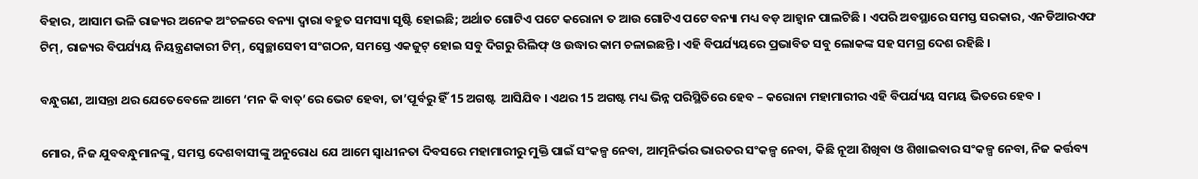ବିହାର, ଆସାମ ଭଳି ରାଜ୍ୟର ଅନେକ ଅଂଚଳରେ ବନ୍ୟା ଦ୍ୱାରା ବହୁତ ସମସ୍ୟା ସୃଷ୍ଟି ହୋଇଛି; ଅର୍ଥାତ ଗୋଟିଏ ପଟେ କରୋନା ତ ଆଉ ଗୋଟିଏ ପଟେ ବନ୍ୟା ମଧ୍ୟ ବଡ଼ ଆହ୍ୱାନ ପାଲଟିଛି । ଏପରି ଅବସ୍ଥାରେ ସମସ୍ତ ସରକାର, ଏନଡିଆରଏଫ ଟିମ୍, ରାଜ୍ୟର ବିପର୍ଯ୍ୟୟ ନିୟନ୍ତ୍ରଣକାରୀ ଟିମ୍, ସ୍ୱେଚ୍ଛାସେବୀ ସଂଗଠନ, ସମସ୍ତେ ଏକଜୁଟ୍ ହୋଇ ସବୁ ଦିଗରୁ ରିଲିଫ୍ ଓ ଉଦ୍ଧାର କାମ ଚଳାଇଛନ୍ତି । ଏହି ବିପର୍ଯ୍ୟୟରେ ପ୍ରଭାବିତ ସବୁ ଲୋକଙ୍କ ସହ ସମଗ୍ର ଦେଶ ରହିଛି ।

ବନ୍ଧୁଗଣ, ଆସନ୍ତା ଥର ଯେତେବେଳେ ଆମେ ‘ମନ କି ବାତ୍’ରେ ଭେଟ ହେବା, ତା’ପୂର୍ବରୁ ହିଁ 15 ଅଗଷ୍ଟ  ଆସିଯିବ । ଏଥର 15 ଅଗଷ୍ଟ ମଧ୍ୟ ଭିନ୍ନ ପରିସ୍ଥିତିରେ ହେବ – କରୋନା ମହାମାରୀର ଏହି ବିପର୍ଯ୍ୟୟ ସମୟ ଭିତରେ ହେବ ।

ମୋର, ନିଜ ଯୁବବନ୍ଧୁମାନଙ୍କୁ, ସମସ୍ତ ଦେଶବାସୀଙ୍କୁ ଅନୁରୋଧ ଯେ ଆମେ ସ୍ୱାଧୀନତା ଦିବସରେ ମହାମାରୀରୁ ମୁକ୍ତି ପାଇଁ ସଂକଳ୍ପ ନେବା, ଆତ୍ମନିର୍ଭର ଭାରତର ସଂକଳ୍ପ ନେବା, କିଛି ନୂଆ ଶିଖିବା ଓ ଶିଖାଇବାର ସଂକଳ୍ପ ନେବା, ନିଜ କର୍ତ୍ତବ୍ୟ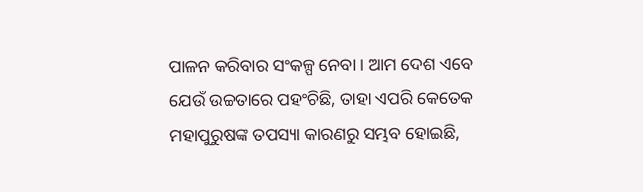ପାଳନ କରିବାର ସଂକଳ୍ପ ନେବା । ଆମ ଦେଶ ଏବେ ଯେଉଁ ଉଚ୍ଚତାରେ ପହଂଚିଛି, ତାହା ଏପରି କେତେକ ମହାପୁରୁଷଙ୍କ ତପସ୍ୟା କାରଣରୁ ସମ୍ଭବ ହୋଇଛି,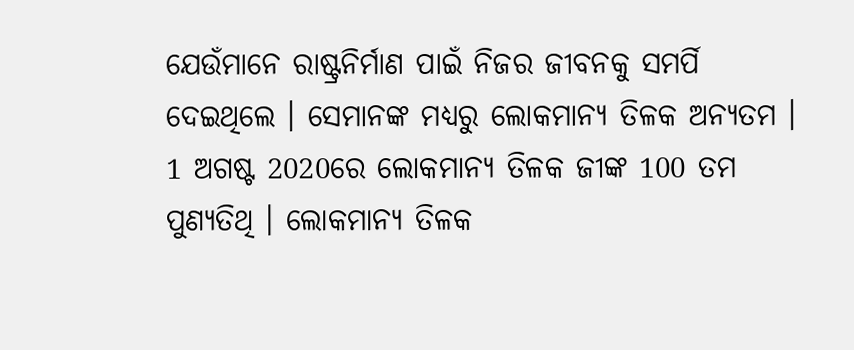ଯେଉଁମାନେ ରାଷ୍ଟ୍ରନିର୍ମାଣ ପାଇଁ ନିଜର ଜୀବନକୁ ସମର୍ପି ଦେଇଥିଲେ । ସେମାନଙ୍କ ମଧ୍ୟରୁ ଲୋକମାନ୍ୟ ତିଳକ ଅନ୍ୟତମ । 1 ଅଗଷ୍ଟ 2020ରେ ଲୋକମାନ୍ୟ ତିଳକ ଜୀଙ୍କ 100 ତମ ପୁଣ୍ୟତିଥି । ଲୋକମାନ୍ୟ ତିଳକ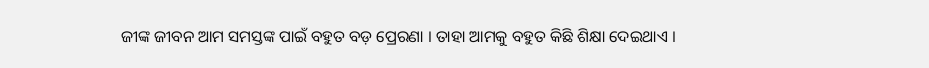ଜୀଙ୍କ ଜୀବନ ଆମ ସମସ୍ତଙ୍କ ପାଇଁ ବହୁତ ବଡ଼ ପ୍ରେରଣା । ତାହା ଆମକୁ ବହୁତ କିଛି ଶିକ୍ଷା ଦେଇଥାଏ ।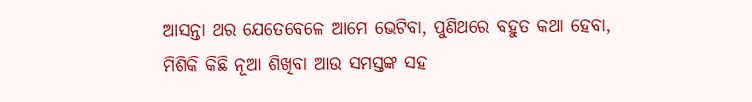ଆସନ୍ତା ଥର ଯେତେବେଳେ ଆମେ ଭେଟିବା, ପୁଣିଥରେ ବହୁତ କଥା ହେବା, ମିଶିକି କିଛି ନୂଆ ଶିଖିବା ଆଉ ସମସ୍ତଙ୍କ ସହ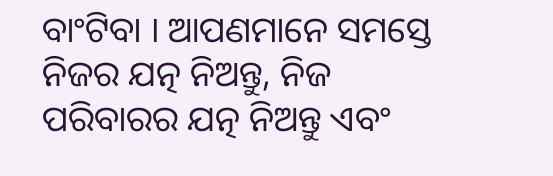ବାଂଟିବା । ଆପଣମାନେ ସମସ୍ତେ ନିଜର ଯତ୍ନ ନିଅନ୍ତୁ, ନିଜ ପରିବାରର ଯତ୍ନ ନିଅନ୍ତୁ ଏବଂ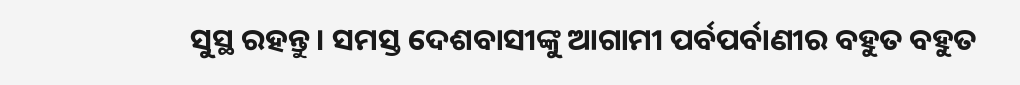ସୁସ୍ଥ ରହନ୍ତୁ । ସମସ୍ତ ଦେଶବାସୀଙ୍କୁ ଆଗାମୀ ପର୍ବପର୍ବାଣୀର ବହୁତ ବହୁତ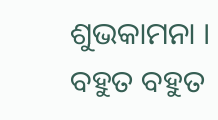ଶୁଭକାମନା । ବହୁତ ବହୁତ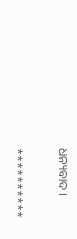ଧନ୍ୟବାଦ ।

**********